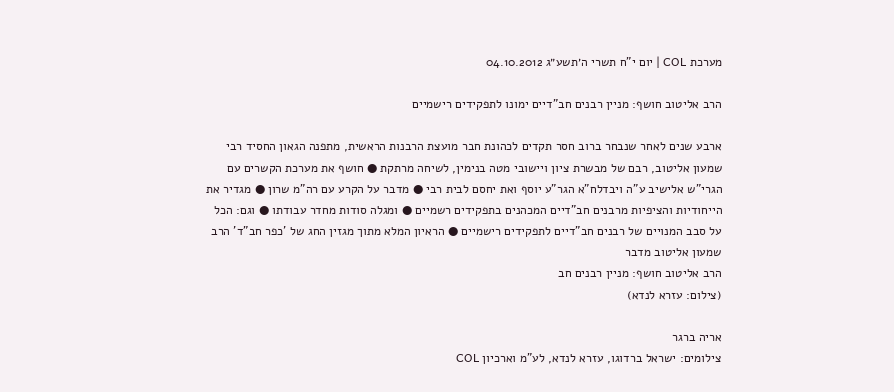מערכת COL | יום י"ח תשרי ה׳תשע״ג 04.10.2012

הרב אליטוב חושף: מניין רבנים חב"דיים ימונו לתפקידים רישמיים

ארבע שנים לאחר שנבחר ברוב חסר תקדים לכהונת חבר מועצת הרבנות הראשית, מתפנה הגאון החסיד רבי שמעון אליטוב, רבם של מבשרת ציון ויישובי מטה בנימין, לשיחה מרתקת ● חושף את מערכת הקשרים עם הגרי"ש אלישיב ע"ה ויבדלח"א הגר"ע יוסף ואת יחסם לבית רבי ● מדבר על הקרע עם רה"מ שרון ● מגדיר את הייחודיות והציפיות מרבנים חב"דיים המכהנים בתפקידים רשמיים ● ומגלה סודות מחדר עבודתו ● וגם: הכל על סבב המנויים של רבנים חב"דיים לתפקידים רישמיים ● הראיון המלא מתוך מגזין החג של 'כפר חב"ד' הרב שמעון אליטוב מדבר
הרב אליטוב חושף: מניין רבנים חב
(צילום: עזרא לנדא)

אריה ברגר
צילומים: ישראל ברדוגו, עזרא לנדא, לע"מ וארכיון COL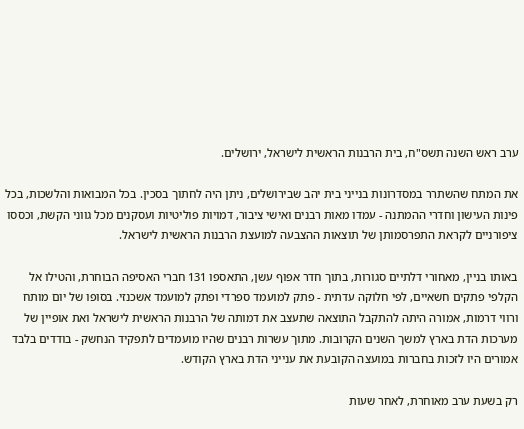ערב ראש השנה תשס"ח, בית הרבנות הראשית לישראל, ירושלים.

את המתח שהשתרר במסדרונות בנייני בית יהב שבירושלים, ניתן היה לחתוך בסכין. בכל המבואות והלשכות, בכל פינות העישון וחדרי ההמתנה - עמדו מאות רבנים ואישי ציבור, דמויות פוליטיות ועסקנים מכל גווני הקשת, וכססו ציפורניים לקראת התפרסמותן של תוצאות ההצבעה למועצת הרבנות הראשית לישראל.

באותו בניין, מאחורי דלתיים סגורות, בתוך חדר אפוף עשן, התאספו 131 חברי האסיפה הבוחרת, והטילו אל הקלפי פתקים חשאיים, לפי חלוקה עדתית - פתק למועמד ספרדי ופתק למועמד אשכנזי. בסופו של יום מותח ורווי דרמות, אמורה היתה להתקבל התוצאה שתעצב את דמותה של הרבנות הראשית לישראל ואת אופיין של מערכות הדת בארץ למשך השנים הקרובות. מתוך עשרות רבנים שהיו מועמדים לתפקיד הנחשק - בודדים בלבד אמורים היו לזכות בחברות במועצה הקובעת את ענייני הדת בארץ הקודש.

רק בשעת ערב מאוחרת, לאחר שעות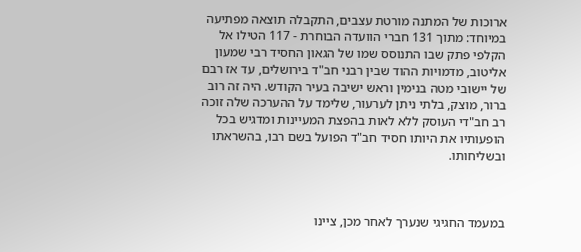ארוכות של המתנה מורטת עצבים, התקבלה תוצאה מפתיעה במיוחד: מתוך 131 חברי הוועדה הבוחרת - 117 הטילו אל הקלפי פתק שבו התנוסס שמו של הגאון החסיד רבי שמעון אליטוב, מדמויות ההוד שבין רבני חב"ד בירושלים, עד אז רבם של יישובי מטה בנימין וראש ישיבה בעיר הקודש. היה זה רוב ברור, מוצק, בלתי ניתן לערעור, שלימד על ההערכה שלה זוכה רב חב"די העוסק ללא לאות בהפצת המעיינות ומדגיש בכל הופעותיו את היותו חסיד חב"ד הפועל בשם רבו, בהשראתו ובשליחותו.



במעמד החגיגי שנערך לאחר מכן, ציינו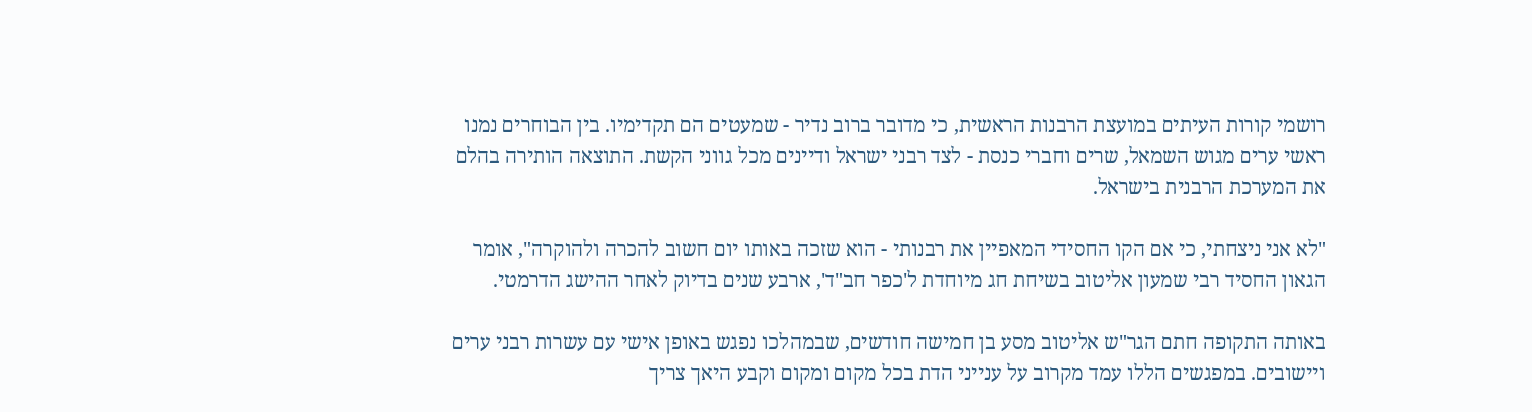רושמי קורות העיתים במועצת הרבנות הראשית, כי מדובר ברוב נדיר - שמעטים הם תקדימיו. בין הבוחרים נמנו ראשי ערים מגוש השמאל, שרים וחברי כנסת - לצד רבני ישראל ודיינים מכל גווני הקשת. התוצאה הותירה בהלם את המערכת הרבנית בישראל.

"לא אני ניצחתי, כי אם הקו החסידי המאפיין את רבנותי - הוא שזכה באותו יום חשוב להכרה ולהוקרה", אומר הגאון החסיד רבי שמעון אליטוב בשיחת חג מיוחדת ל'כפר חב"ד', ארבע שנים בדיוק לאחר ההישג הדרמטי.

באותה התקופה חתם הגר"ש אליטוב מסע בן חמישה חודשים, שבמהלכו נפגש באופן אישי עם עשרות רבני ערים ויישובים. במפגשים הללו עמד מקרוב על ענייני הדת בכל מקום ומקום וקבע היאך צריך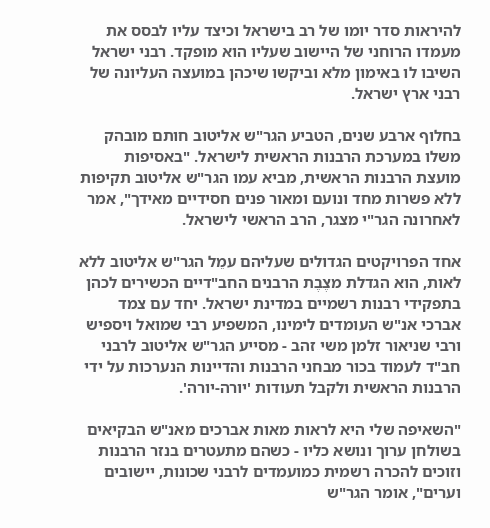להיראות סדר יומו של רב בישראל וכיצד עליו לבסס את מעמדו הרוחני של היישוב שעליו הוא מופקד. רבני ישראל השיבו לו באימון מלא וביקשו שיכהן במועצה העליונה של רבני ארץ ישראל.

בחלוף ארבע שנים, הטביע הגר"ש אליטוב חותם מובהק משלו במערכת הרבנות הראשית לישראל. "באסיפות מועצת הרבנות הראשית, מביא עמו הגר"ש אליטוב תקיפות ללא פשרות מחד ונועם ומאור פנים חסידיים מאידך", אמר לאחרונה הגר"י מצגר, הרב הראשי לישראל.

אחד הפרויקטים הגדולים שעליהם עמֵל הגר"ש אליטוב ללא לאות, הוא הגדלת מצֶבֶת הרבנים החב"דיים הכשירים לכהן בתפקידי רבנות רשמיים במדינת ישראל. יחד עם צמד אברכי אנ"ש העומדים לימינו, המשפיע רבי שמואל ויספיש ורבי שניאור זלמן משי זהב - מסייע הגר"ש אליטוב לרבני חב"ד לעמוד בכור מבחני הרבנות והדיינות הנערכות על ידי הרבנות הראשית ולקבל תעודות 'יורה-יורה'.

"השאיפה שלי היא לראות מאות אברכים מאנ"ש הבקיאים בשולחן ערוך ונושא כליו - כשהם מתעטרים בנזר הרבנות וזוכים להכרה רשמית כמועמדים לרבני שכונות, יישובים וערים", אומר הגר"ש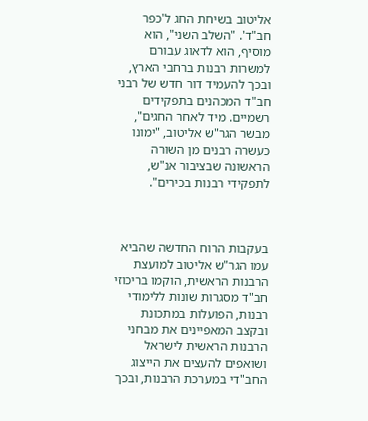אליטוב בשיחת החג ל'כפר חב"ד'. "השלב השני", הוא מוסיף, הוא לדאוג עבורם למשרות רבנות ברחבי הארץ, ובכך להעמיד דור חדש של רבני חב"ד המכהנים בתפקידים רשמיים. מיד לאחר החגים", מבשר הגר"ש אליטוב, "ימונו כעשרה רבנים מן השורה הראשונה שבציבור אנ"ש, לתפקידי רבנות בכירים".



בעקבות הרוח החדשה שהביא עמו הגר"ש אליטוב למועצת הרבנות הראשית, הוקמו בריכוזי חב"ד מסגרות שונות ללימודי רבנות, הפועלות במתכונת ובקצב המאפיינים את מבחני הרבנות הראשית לישראל ושואפים להעצים את הייצוג החב"די במערכת הרבנות, ובכך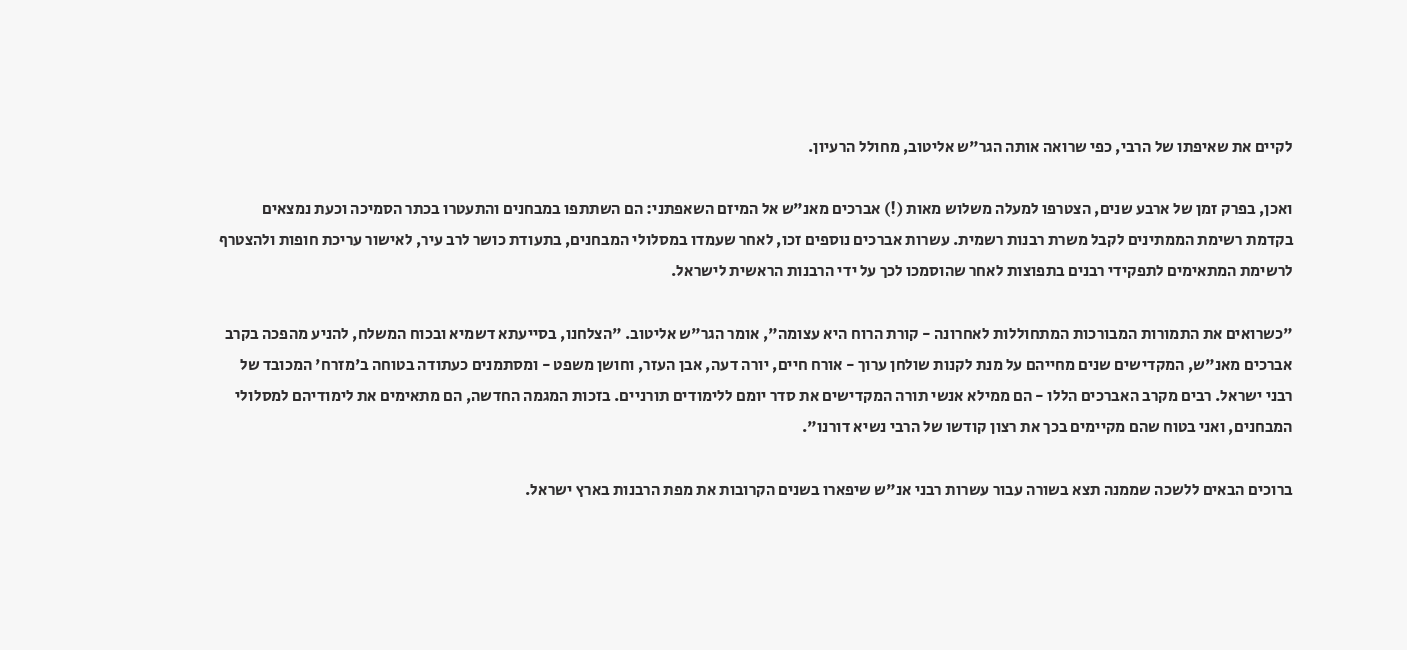לקיים את שאיפתו של הרבי, כפי שרואה אותה הגר"ש אליטוב, מחולל הרעיון.

ואכן, בפרק זמן של ארבע שנים, הצטרפו למעלה משלוש מאות (!) אברכים מאנ"ש אל המיזם השאפתני: הם השתתפו במבחנים והתעטרו בכתר הסמיכה וכעת נמצאים בקדמת רשימת הממתינים לקבל משרת רבנות רשמית. עשרות אברכים נוספים זכו, לאחר שעמדו במסלולי המבחנים, בתעודת כושר לרב עיר, לאישור עריכת חופות ולהצטרף לרשימת המתאימים לתפקידי רבנים בתפוצות לאחר שהוסמכו לכך על ידי הרבנות הראשית לישראל.

"כשרואים את התמורות המבורכות המתחוללות לאחרונה - קורת הרוח היא עצומה", אומר הגר"ש אליטוב. "הצלחנו, בסייעתא דשמיא ובכוח המשלח, להניע מהפכה בקרב אברכים מאנ"ש, המקדישים שנים מחייהם על מנת לקנות שולחן ערוך - אורח חיים, יורה דעה, אבן העזר, וחושן משפט - ומסתמנים כעתודה בטוחה ב'מזרח' המכובד של רבני ישראל. רבים מקרב האברכים הללו - הם ממילא אנשי תורה המקדישים את סדר יומם ללימודים תורניים. בזכות המגמה החדשה, הם מתאימים את לימודיהם למסלולי המבחנים, ואני בטוח שהם מקיימים בכך את רצון קודשו של הרבי נשיא דורנו".

ברוכים הבאים ללשכה שממנה תצא בשורה עבור עשרות רבני אנ"ש שיפארו בשנים הקרובות את מפת הרבנות בארץ ישראל.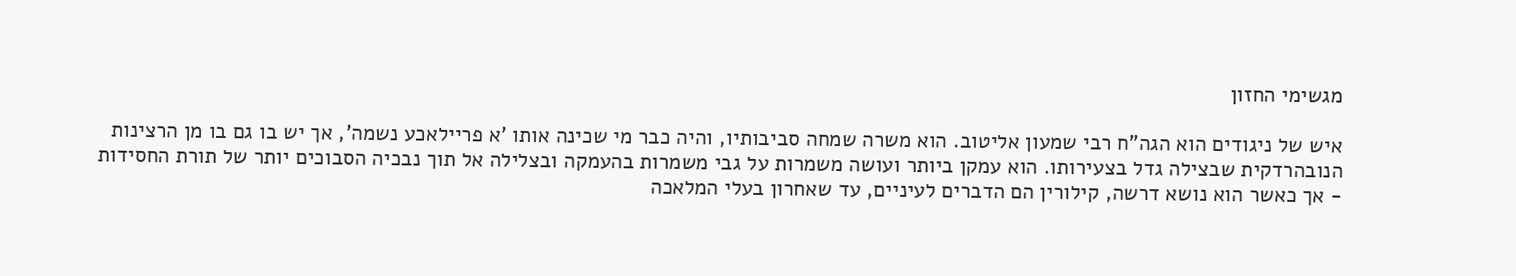מגשימי החזון

איש של ניגודים הוא הגה"ח רבי שמעון אליטוב. הוא משרה שמחה סביבותיו, והיה כבר מי שכינה אותו 'א פריילאכע נשמה', אך יש בו גם בו מן הרצינות הנובהרדקית שבצילה גדל בצעירותו. הוא עמקן ביותר ועושה משמרות על גבי משמרות בהעמקה ובצלילה אל תוך נבכיה הסבוכים יותר של תורת החסידות - אך כאשר הוא נושא דרשה, קילורין הם הדברים לעיניים, עד שאחרון בעלי המלאכה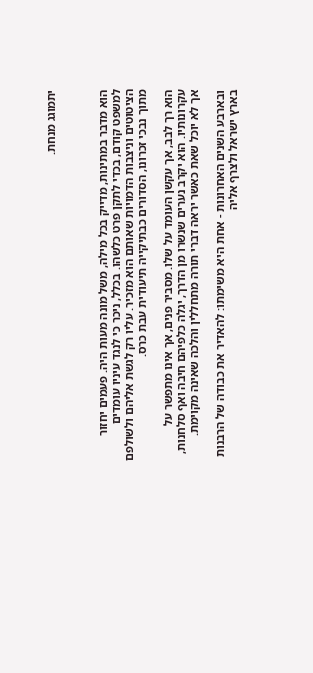יתמוגג מנחת.



הוא מדבר במתינות, מדייק בכל מילה, משל מונה מעות היה. פעמים יחזור למשפט קודם, בכדי לתקן פרט כלשהו. בכלל, ניכר כי לנגד עיניו עומדים הציטוטים וניצבות הדמויות שאותם הוא מזכיר. עליו רק לגשת אליהם ולשולפם מתוך נבכי זכרונו, הסדורים כבתיקייה תיעודית עבת כרס.

הוא רך לבב, אך עקשן העומד על שלו. מסביר פנים, אך אינו מתפשר על עקרונותיו. הוא יקרב נערים שנשרו מן הדרך, יגלה כלפיהם חיבה ואף סלחנות, אך לא יוכל שאת כאשר יראה דברי תורה מתחללין והלכה שאינה מקוימת.

ובארבע השנים האחרונות - אחת היא משימתו: להאדיר את כבודה של הרבנות בארץ ישראל ולצרף אליה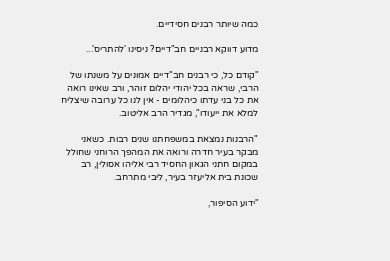כמה שיותר רבנים חסידיים.

מדוע דווקא רבניים חב"דיים? ניסינו 'להתריס'...

"קודם כל, כי רבנים חב"דיים אמונים על משנתו של הרבי, שראה בכל יהודי יהלום זוהר, ורב שאינו רואה את כל בני עדתו כיהלומים - אין לנו כל ערובה שיצליח למלא את ייעודו", מגדיר הרב אליטוב.

"הרבנות נמצאת במשפחתנו שנים רבות. כשאני מבקר בעיר חדרה ורואה את המהפך הרוחני שחולל במקום חתני הגאון החסיד רבי אליהו אסולין, רב שכונת בית אליעזר בעיר, ליבי מתרחב.

"ידוע הסיפור,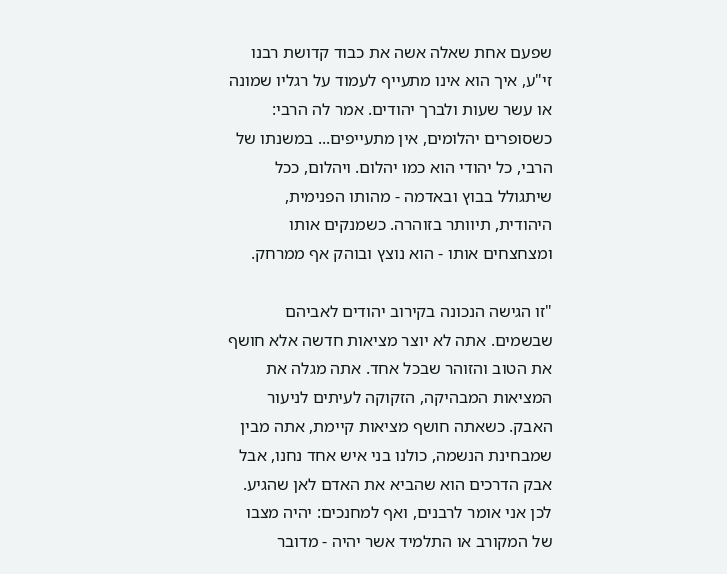שפעם אחת שאלה אשה את כבוד קדושת רבנו זי"ע, איך הוא אינו מתעייף לעמוד על רגליו שמונה או עשר שעות ולברך יהודים. אמר לה הרבי: כשסופרים יהלומים, אין מתעייפים... במשנתו של הרבי, כל יהודי הוא כמו יהלום. ויהלום, ככל שיתגולל בבוץ ובאדמה - מהותו הפנימית, היהודית, תיוותר בזוהרה. כשמנקים אותו ומצחצחים אותו - הוא נוצץ ובוהק אף ממרחק.

"זו הגישה הנכונה בקירוב יהודים לאביהם שבשמים. אתה לא יוצר מציאות חדשה אלא חושף את הטוב והזוהר שבכל אחד. אתה מגלה את המציאות המבהיקה, הזקוקה לעיתים לניעור האבק. כשאתה חושף מציאות קיימת, אתה מבין שמבחינת הנשמה, כולנו בני איש אחד נחנו, אבל אבק הדרכים הוא שהביא את האדם לאן שהגיע. לכן אני אומר לרבנים, ואף למחנכים: יהיה מצבו של המקורב או התלמיד אשר יהיה - מדובר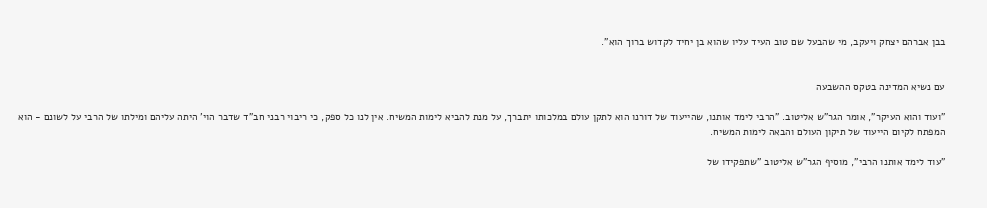בבן אברהם יצחק ויעקב, מי שהבעל שם טוב העיד עליו שהוא בן יחיד לקדוש ברוך הוא".


עם נשיא המדינה בטקס ההשבעה

"ועוד והוא העיקר", אומר הגר"ש אליטוב. "הרבי לימד אותנו, שהייעוד של דורנו הוא לתקן עולם במלכותו יתברך, על מנת להביא לימות המשיח. אין לנו כל ספק, כי ריבוי רבני חב"ד שדבר הוי' היתה עליהם ומילתו של הרבי על לשונם - הוא המפתח לקיום הייעוד של תיקון העולם והבאה לימות המשיח.

"עוד לימד אותנו הרבי", מוסיף הגר"ש אליטוב "שתפקידו של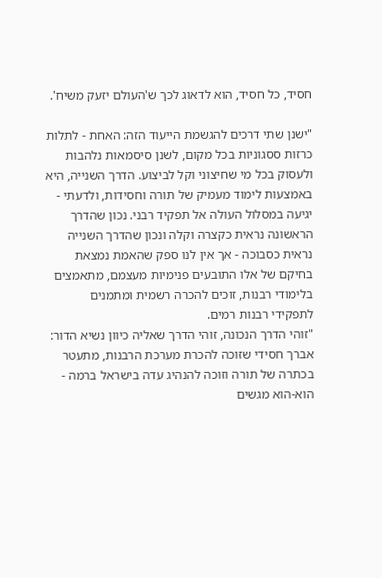חסיד, כל חסיד, הוא לדאוג לכך ש'העולם יזעק משיח'.

"ישנן שתי דרכים להגשמת הייעוד הזה: האחת - לתלות כרזות ססגוניות בכל מקום, לשנן סיסמאות נלהבות ולעסוק בכל מי שחיצוני וקל לביצוע. הדרך השנייה, היא באמצעות לימוד מעמיק של תורה וחסידות, ולדעתי - יגיעה במסלול העולה אל תפקיד רבני. נכון שהדרך הראשונה נראית כקצרה וקלה ונכון שהדרך השנייה נראית כסבוכה - אך אין לנו ספק שהאמת נמצאת בחיקם של אלו התובעים פנימיות מעצמם, מתאמצים בלימודי רבנות, זוכים להכרה רשמית ומתמנים לתפקידי רבנות רמים.
"זוהי הדרך הנכונה, זוהי הדרך שאליה כיוון נשיא הדור: אברך חסידי שזוכה להכרת מערכת הרבנות, מתעטר בכתרה של תורה וזוכה להנהיג עדה בישראל ברמה - הוא-הוא מגשים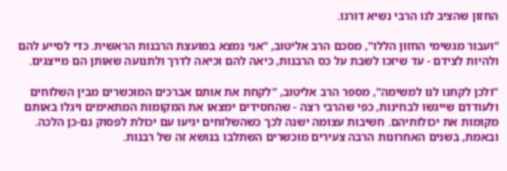החזון שהציב לנו הרבי נשיא דורנו.

"ועבור מגשימי החזון הללו", מסכם הרב אליטוב, "אני נמצא במועצת הרבנות הראשית. כדי לסייע להם ולהיות לצידם - עד שיזכו לשבת על כס הרבנות, כיאה להם וכיאה לדרך ולתנועה שאותן הם מייצגים.

"ולכן לקחנו לנו למשימה", מספר הרב אליטוב, "לקחת את אותם אברכים המוכשרים מבין השלוחים ולעודדם שייגשו לבחינות, כפי שהרבי רצה - שהחסידים ימצאו את המקומות המתאימים ויגלו באותם מקומות את יכולותיהם. חשיבות עצומה ישנה לכך כשהשלוחים יגיעו עם יכולת לפסוק גם-כן הלכה. ובאמת, בשנים האחרונות הרבה צעירים מוכשרים השתלבו בנושא זה של רבנות.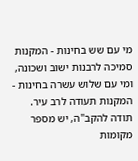מי עם שש בחינות - המקנות סמיכה לרבנות ישוב ושכונה, ומי עם שלוש עשרה בחינות - המקנות תעודה לרב עיר. תודה להקב"ה, יש מספר מקומות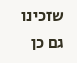שזכינו גם כן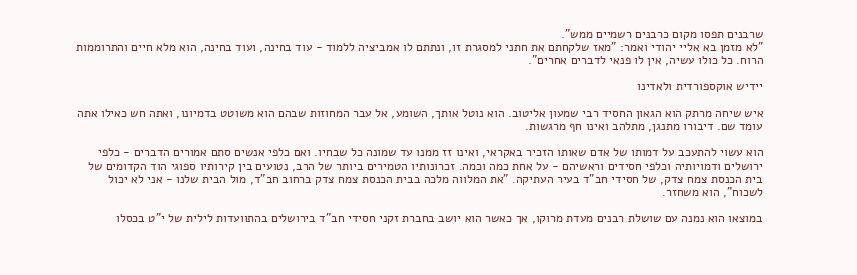שרבנים תפסו מקום כרבנים רשמיים ממש".
"לא מזמן בא אליי יהודי ואמר: "מאז שלקחתם את חתני למסגרת זו, ונתתם לו אמביציה ללמוד - עוד בחינה, ועוד בחינה, הוא מלא חיים והתרוממות הרוח. כל כולו עשיה, אין לו פנאי לדברים אחרים".

יידיש אוקספורדית ולאדינו

איש שיחה מרתק הוא הגאון החסיד רבי שמעון אליטוב. הוא נוטל אותך, השומע, אל עבר המחוזות שבהם הוא משוטט בדמיונו, ואתה חש כאילו אתה עומד שם. דיבורו מתנגן, מתלהב ואינו חף מרגשות.

הוא עשוי להתעכב על דמותו של אדם שאותו הזכיר באקראי, ואינו זז ממנו עד שמונה כל שבחיו. ואם כלפי אנשים סתם אמורים הדברים - כלפי ירושלים ודמויותיה וכלפי חסידים וראשיהם - על אחת כמה וכמה. זכרונותיו הטמירים ביותר של הרב, נטועים בין קירותיו ספוגי הוד הקדומים של בית הכנסת צמח צדק, של חסידי חב"ד בעיר העתיקה. "את המלווה מלכה בבית הכנסת צמח צדק ברחוב חב"ד, מול הבית שלנו - אני לא יכול לשכוח", הוא משחזר.

במוצאו הוא נמנה עם שושלת רבנים מעדת מרוקו, אך כאשר הוא יושב בחברת זקני חסידי חב"ד בירושלים בהתוועדות לילית של י"ט בכסלו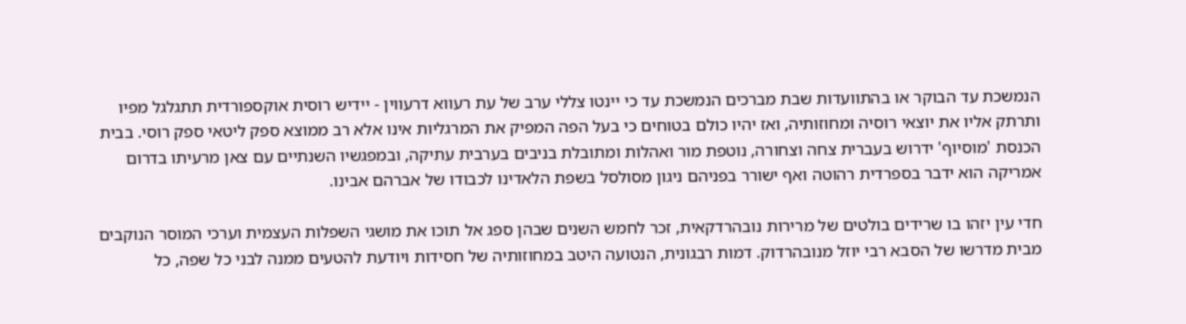הנמשכת עד הבוקר או בהתוועדות שבת מברכים הנמשכת עד כי יינטו צללי ערב של עת רעווא דרעווין - יידיש רוסית אוקספורדית תתגלגל מפיו ותרתק אליו את יוצאי רוסיה ומחוזותיה, ואז יהיו כולם בטוחים כי בעל הפה המפיק את המרגליות אינו אלא רב ממוצא ספק ליטאי ספק רוסי. בבית הכנסת 'מוסיוף' ידרוש בעברית צחה וצחורה, נוטפת מור ואהלות ומתובלת בניבים בערבית עתיקה, ובמפגשיו השנתיים עם צאן מרעיתו בדרום אמריקה הוא ידבר בספרדית רהוטה ואף ישורר בפניהם ניגון מסולסל בשפת הלאדינו לכבודו של אברהם אבינו.

חדי עין יזהו בו שרידים בולטים של מרירות נובהרדקאית, זכר לחמש השנים שבהן ספג אל תוכו את מושגי השפלות העצמית וערכי המוסר הנוקבים מבית מדרשו של הסבא רבי יוזל מנובהרדוק. דמות רבגונית, הנטועה היטב במחוזותיה של חסידות ויודעת להטעים ממנה לבני כל שפה, כל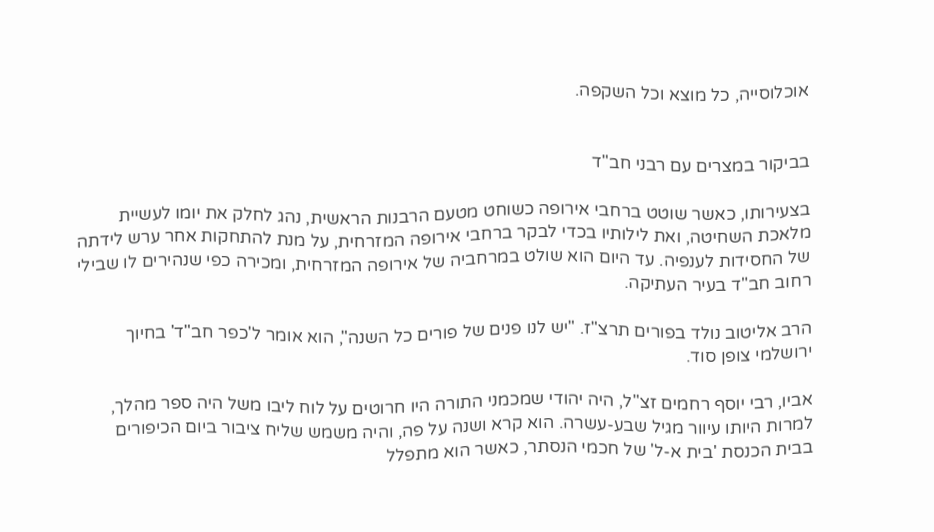אוכלוסייה, כל מוצא וכל השקפה.


בביקור במצרים עם רבני חב"ד

בצעירותו, כאשר שוטט ברחבי אירופה כשוחט מטעם הרבנות הראשית, נהג לחלק את יומו לעשיית מלאכת השחיטה, ואת לילותיו בכדי לבקר ברחבי אירופה המזרחית, על מנת להתחקות אחר ערש לידתה של החסידות לענפיה. עד היום הוא שולט במרחביה של אירופה המזרחית, ומכירה כפי שנהירים לו שבילי רחוב חב"ד בעיר העתיקה.

הרב אליטוב נולד בפורים תרצ"ז. "יש לנו פנים של פורים כל השנה", הוא אומר ל'כפר חב"ד' בחיוך ירושלמי צופן סוד.

אביו, רבי יוסף רחמים זצ"ל, היה יהודי שמכמני התורה היו חרוטים על לוח ליבו משל היה ספר מהלך, למרות היותו עיוור מגיל שבע-עשרה. הוא קרא ושנה על פה, והיה משמש שליח ציבור ביום הכיפורים בבית הכנסת 'בית א-ל' של חכמי הנסתר, כאשר הוא מתפלל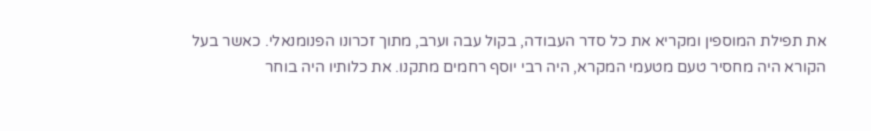את תפילת המוספין ומקריא את כל סדר העבודה, בקול עבה וערב, מתוך זכרונו הפנומנאלי. כאשר בעל הקורא היה מחסיר טעם מטעמי המקרא, היה רבי יוסף רחמים מתקנו. את כלותיו היה בוחר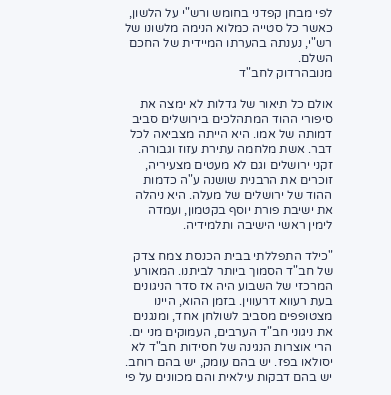לפי מבחן קפדני בחומש ורש"י על הלשון, כאשר כל סטייה כמלוא הנימה מלשונו של רש"י, נענתה בהערתו המיידית של החכם השלם.
מנובהרדוק לחב"ד

אולם כל תיאור של גדלות לא ימצה את סיפורי ההוד המתהלכים בירושלים סביב דמותה של אמו. היא הייתה מצביאה לכל דבר. אשת מלחמה עתירת עזוז וגבורה. זקני ירושלים וגם לא מעטים מצעיריה, זוכרים את הרבנית שושנה ע"ה כדמות ההוד של ירושלים של מעלה. היא ניהלה את ישיבת פורת יוסף בקטמון, ועמדה לימין ראשי הישיבה ותלמידיה.

"כילד התפללתי בבית הכנסת צמח צדק של חב"ד הסמוך ביותר לביתנו. המאורע המרכזי של השבוע היה אז סדר הניגונים בעת רעווא דרעווין. בזמן ההוא, היינו מצטופפים מסביב לשולחן אחד, ומנגנים את ניגוני חב"ד הערבים, העמוקים מני ים. הרי אוצרות הנגינה של חסידות חב"ד לא יסולאו בפז. יש בהם עומק, יש בהם רוחב. יש בהם דבקות עילאית והם מכוונים על פי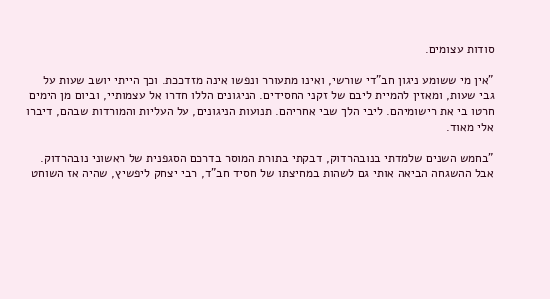סודות עצומים.

"אין מי ששומע ניגון חב"די שורשי, ואינו מתעורר ונפשו אינה מזדככת. וכך הייתי יושב שעות על גבי שעות, ומאזין להמיית ליבם של זקני החסידים. הניגונים הללו חדרו אל עצמותיי, וביום מן הימים חרטו בי את רישומיהם. ליבי הלך שבי אחריהם. תנועות הניגונים, על העליות והמורדות שבהם, דיברו אלי מאוד.

"בחמש השנים שלמדתי בנובהרדוק, דבקתי בתורת המוסר בדרכם הסגפנית של ראשוני נובהרדוק. אבל ההשגחה הביאה אותי גם לשהות במחיצתו של חסיד חב"ד, רבי יצחק ליפשיץ, שהיה אז השוחט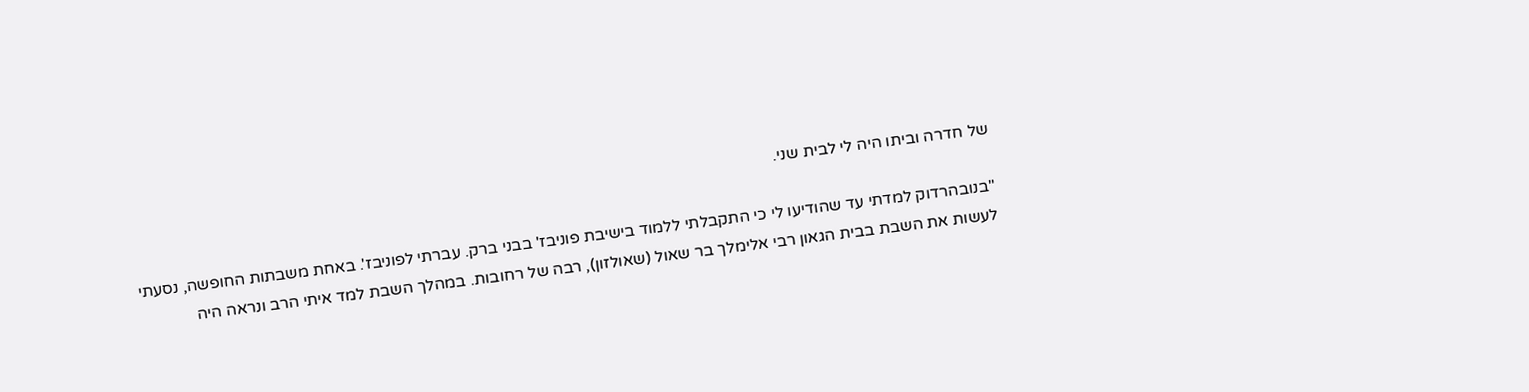של חדרה וביתו היה לי לבית שני.

"בנובהרדוק למדתי עד שהודיעו לי כי התקבלתי ללמוד בישיבת פוניבז' בבני ברק. עברתי לפוניבז'. באחת משבתות החופשה, נסעתי לעשות את השבת בבית הגאון רבי אלימלך בר שאול (שאולזון), רבה של רחובות. במהלך השבת למד איתי הרב ונראה היה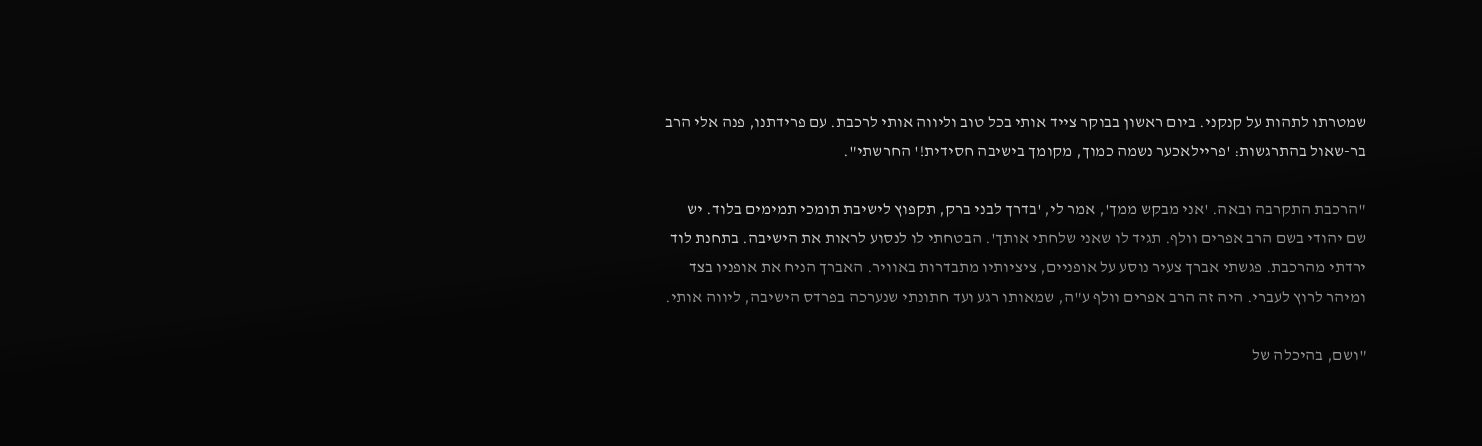שמטרתו לתהות על קנקני. ביום ראשון בבוקר צייד אותי בכל טוב וליווה אותי לרכבת. עם פרידתנו, פנה אלי הרב בר-שאול בהתרגשות: 'פריילאכער נשמה כמוך, מקומך בישיבה חסידית!' החרשתי".

"הרכבת התקרבה ובאה. 'אני מבקש ממך', אמר לי, 'בדרך לבני ברק, תקפוץ לישיבת תומכי תמימים בלוד. יש שם יהודי בשם הרב אפרים וולף. תגיד לו שאני שלחתי אותך'. הבטחתי לו לנסוע לראות את הישיבה. בתחנת לוד ירדתי מהרכבת. פגשתי אברך צעיר נוסע על אופניים, ציציותיו מתבדרות באוויר. האברך הניח את אופניו בצד ומיהר לרוץ לעברי. היה זה הרב אפרים וולף ע"ה, שמאותו רגע ועד חתונתי שנערכה בפרדס הישיבה, ליווה אותי.

"ושם, בהיכלה של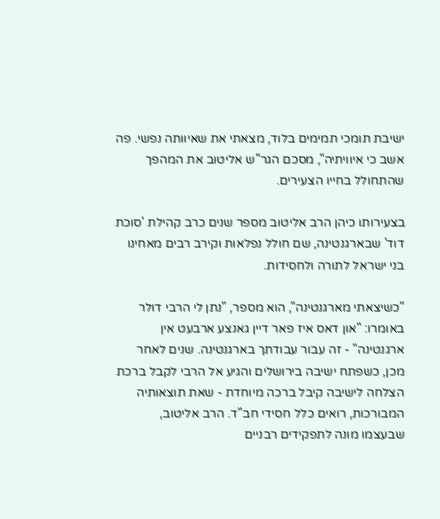ישיבת תומכי תמימים בלוד, מצאתי את שאיוותה נפשי. פה אשב כי איוויתיה", מסכם הגר"ש אליטוב את המהפך שהתחולל בחייו הצעירים.

בצעירותו כיהן הרב אליטוב מספר שנים כרב קהילת 'סוכת דוד' שבארגנטינה, שם חולל נפלאות וקירב רבים מאחינו בני ישראל לתורה ולחסידות.

"כשיצאתי מארגנטינה", הוא מספר, "נתן לי הרבי דולר באומרו: "און דאס איז פאר דיין גאנצע ארבעט אין ארגנטינה" - זה עבור עבודתך בארגנטינה. שנים לאחר מכן, כשפתח ישיבה בירושלים והגיע אל הרבי לקבל ברכת הצלחה לישיבה קיבל ברכה מיוחדת - שאת תוצאותיה המבורכות, רואים כלל חסידי חב"ד. הרב אליטוב, שבעצמו מונה לתפקידים רבניים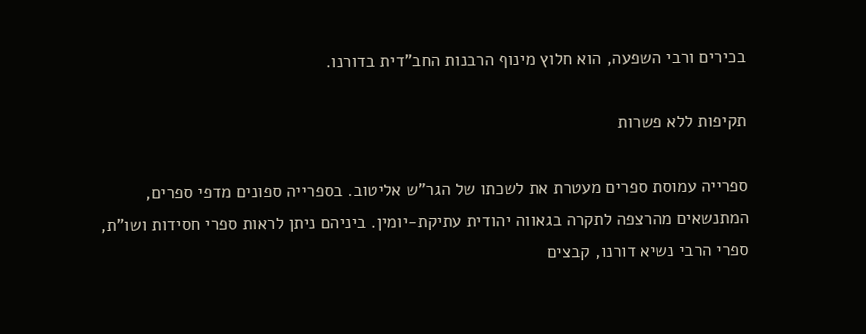בכירים ורבי השפעה, הוא חלוץ מינוף הרבנות החב"דית בדורנו.

תקיפות ללא פשרות

ספרייה עמוסת ספרים מעטרת את לשכתו של הגר"ש אליטוב. בספרייה ספונים מדפי ספרים, המתנשאים מהרצפה לתקרה בגאווה יהודית עתיקת-יומין. ביניהם ניתן לראות ספרי חסידות ושו"ת, ספרי הרבי נשיא דורנו, קבצים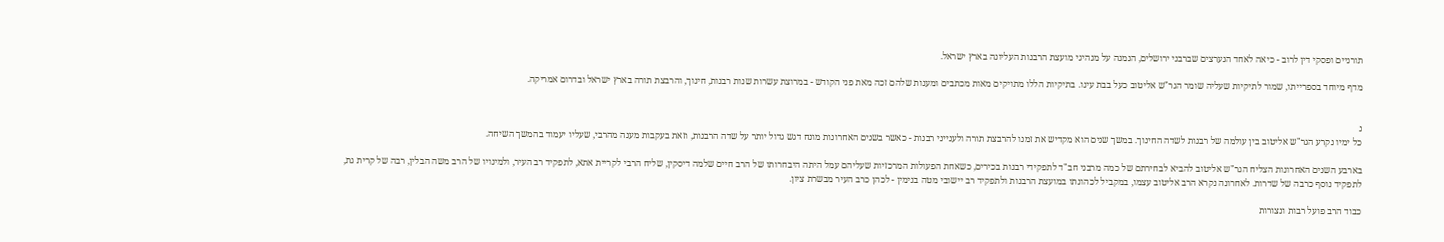תורניים ופסקי דין לרוב - כיאה לאחד הנערצים שברבני ירושלים, הנמנה על מנהיגי מועצת הרבנות העליונה בארץ ישראל.

מדף מיוחד בספרייתו, שמור לתיקיות שעליה שומר הגר"ש אליטוב כעל בבת עינו. בתיקיות הללו מתויקים מאות מכתבים ומענות שלהם זכה מאת פני הקודש - במרוצת עשרות שנות רבנות, חינוך, והרבצת תורה בארץ ישראל ובדרום אמריקה.


נ
כל ימיו נקרע הגר"ש אליטוב בין עולמה של רבנות לשדה החינוך. במשך שנים הוא מקדיש את זמנו להרבצת תורה ולענייני רבנות - כאשר בשנים האחרונות מונח דגש גדול יותר על שדה הרבנות, וזאת בעקבות מענה מהרבי, שעליו יעמוד בהמשך השיחה.

בארבע השנים האחרונות הצליח הגר"ש אליטוב להביא לבחירתם של כמה מרבני חב"ד לתפקידי רבנות בכירים, כשאחת הפעולות המרכזיות שעליהם עמל היתה היבחרותו של הרב חיים שלמה דיסקין, שליח הרבי לקריית אתא, לתפקיד רב העיר, ולמינויו של הרב משה הבלין, רבה של קרית גת, לתפקיד נוסף כרבה של שדרות. לאחרונה נקרא הרב אליטוב עצמו, במקביל לכהונתו במועצת הרבנות ולתפקיד רב יישובי מטה בנימין - לכהן כרב העיר מבשרת ציון.

כבוד הרב פועל רבות ונצורות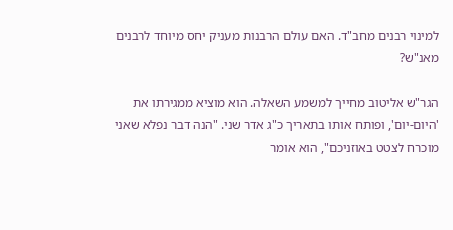למינוי רבנים מחב"ד. האם עולם הרבנות מעניק יחס מיוחד לרבנים מאנ"ש?

הגר"ש אליטוב מחייך למשמע השאלה. הוא מוציא ממגירתו את 'היום-יום', ופותח אותו בתאריך כ"ג אדר שני. "הנה דבר נפלא שאני מוכרח לצטט באוזניכם", הוא אומר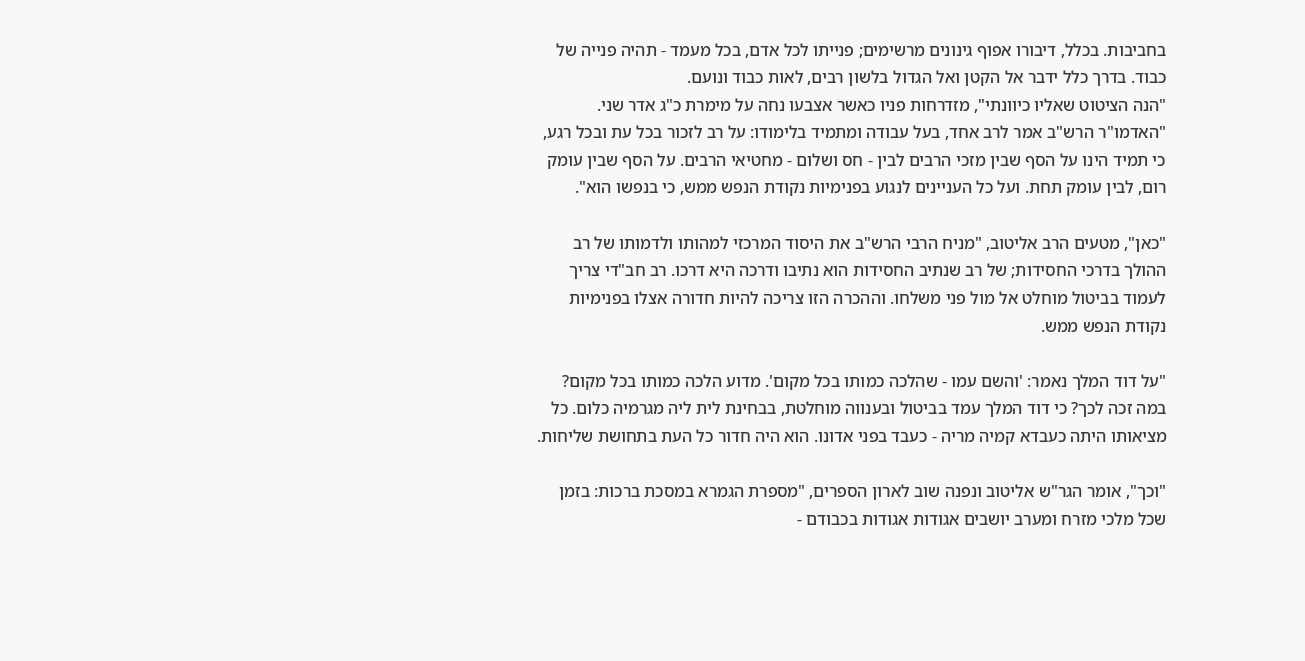בחביבות. בכלל, דיבורו אפוף גינונים מרשימים; פנייתו לכל אדם, בכל מעמד - תהיה פנייה של כבוד. בדרך כלל ידבר אל הקטן ואל הגדול בלשון רבים, לאות כבוד ונועם.
"הנה הציטוט שאליו כיוונתי", מזדרחות פניו כאשר אצבעו נחה על מימרת כ"ג אדר שני. "האדמו"ר הרש"ב אמר לרב אחד, בעל עבודה ומתמיד בלימודו: על רב לזכור בכל עת ובכל רגע, כי תמיד הינו על הסף שבין מזכי הרבים לבין - חס ושלום - מחטיאי הרבים. על הסף שבין עומק רום, לבין עומק תחת. ועל כל העניינים לנגוע בפנימיות נקודת הנפש ממש, כי בנפשו הוא".

"כאן", מטעים הרב אליטוב, "מניח הרבי הרש"ב את היסוד המרכזי למהותו ולדמותו של רב ההולך בדרכי החסידות; של רב שנתיב החסידות הוא נתיבו ודרכה היא דרכו. רב חב"די צריך לעמוד בביטול מוחלט אל מול פני משלחו. וההכרה הזו צריכה להיות חדורה אצלו בפנימיות נקודת הנפש ממש.

"על דוד המלך נאמר: 'והשם עמו - שהלכה כמותו בכל מקום'. מדוע הלכה כמותו בכל מקום? במה זכה לכך? כי דוד המלך עמד בביטול ובענווה מוחלטת, בבחינת לית ליה מגרמיה כלום. כל מציאותו היתה כעבדא קמיה מריה - כעבד בפני אדונו. הוא היה חדור כל העת בתחושת שליחות.

"וכך", אומר הגר"ש אליטוב ונפנה שוב לארון הספרים, "מספרת הגמרא במסכת ברכות: בזמן שכל מלכי מזרח ומערב יושבים אגודות אגודות בכבודם -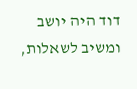דוד היה יושב ומשיב לשאלות,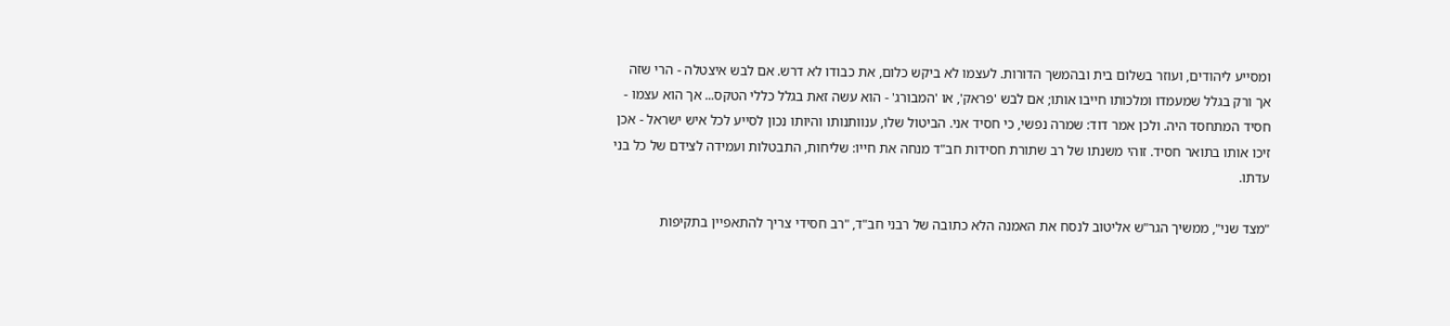ומסייע ליהודים, ועוזר בשלום בית ובהמשך הדורות. לעצמו לא ביקש כלום, את כבודו לא דרש. אם לבש איצטלה - הרי שזה אך ורק בגלל שמעמדו ומלכותו חייבו אותו; אם לבש 'פראק', או 'המבורג' - הוא עשה זאת בגלל כללי הטקס... אך הוא עצמו - חסיד המתחסד היה. ולכן אמר דוד: שמרה נפשי, כי חסיד אני. הביטול שלו, ענוותנותו והיותו נכון לסייע לכל איש ישראל - אכן זיכו אותו בתואר חסיד. זוהי משנתו של רב שתורת חסידות חב"ד מנחה את חייו: שליחות, התבטלות ועמידה לצידם של כל בני עדתו.

"מצד שני", ממשיך הגר"ש אליטוב לנסח את האמנה הלא כתובה של רבני חב"ד, "רב חסידי צריך להתאפיין בתקיפות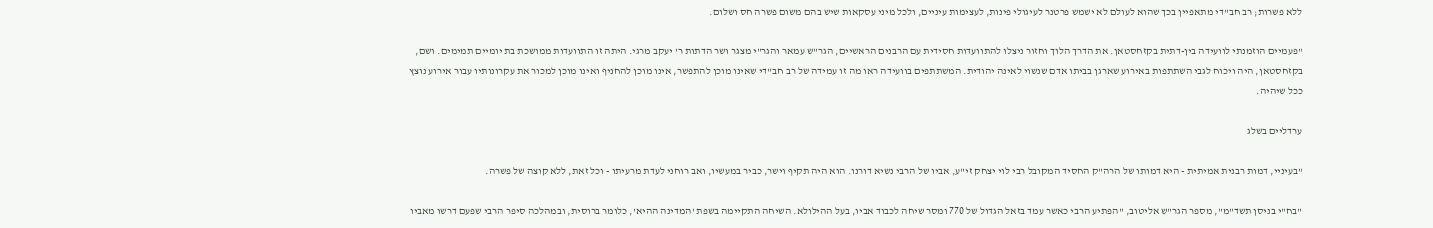ללא פשרות; רב חב"די מתאפיין בכך שהוא לעולם לא ישמש פרטנר לעיגולי פינות, לעצימות עיניים, ולכל מיני עסקאות שיש בהם משום פשרה חס ושלום.

"פעמיים הוזמנתי לוועידה בין-דתית בקזחסטאן. את הדרך הלוך וחזור ניצלו להתוועדות חסידית עם הרבנים הראשיים, הגר"ש עמאר והגר"י מצגר ושר הדתות ר' יעקב מרגי. היתה זו התוועדות ממושכת בת יומיים תמימים. ושם, בקזחסטאן, היה ויכוח לגבי השתתפות באירוע שארגן בביתו אדם שנשוי לאינה יהודית. המשתתפים בוועידה ראו מה זו עמידה של רב חב"די שאינו מוכן להתפשר, אינו מוכן להחניף ואינו מוכן למכור את עקרונותיו עבור אירוע נוצץ ככל שיהיה.

ערדליים בשלג

"בעיניי, דמות רבנית אמיתית - היא דמותו של הרה"ק החסיד המקובל רבי לוי יצחק זי"ע, אביו של הרבי נשיא דורנו. הוא היה תקיף וישר, כביר במעשיו, ואב רוחני לעדת מרעיתו - וכל זאת, ללא קוצה של פשרה.

"בח"י בניסן תשד"מ", מספר הגר"ש אליטוב, "הפתיע הרבי כאשר עמד בזאל הגדול של 770 ומסר שיחה לכבוד אביו, בעל ההילולא. השיחה התקיימה בשפת 'המדינה ההיא', כלומר ברוסית, ובמהלכה סיפר הרבי שפעם דרשו מאביו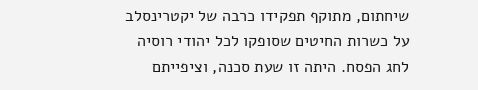שיחתום, מתוקף תפקידו כרבה של יקטרינסלב על כשרות החיטים שסופקו לכל יהודי רוסיה לחג הפסח. היתה זו שעת סכנה, וציפייתם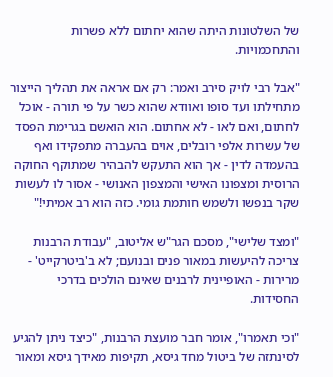של השלטונות היתה שהוא יחתום ללא פשרות והתחכמויות.

"אבל רבי לויק סירב ואמר: רק אם אראה את תהליך הייצור מתחילתו ועד סופו ואוודא שהוא כשר על פי תורה - אוכל לחתום, ואם לאו - לא אחתום. הוא הואשם בגרימת הפסד של עשרות אלפי רובלים, אוים בהעברה מתפקידו ואף בהעמדה לדין - אך הוא התעקש להבהיר שמתוקף החוקה הרוסית ומצפונו האישי והמצפון האנושי - אסור לו לעשות שקר בנפשו ולשמש חותמת גומי. כזה הוא רב אמיתי!"

"ומצד שלישי", מסכם הגר"ש אליטוב, "עבודת הרבנות צריכה להיעשות במאור פנים ובנועם; לא ב'ביטרקייט' - מרירות - האופיינית לרבנים שאינם הולכים בדרכי החסידות.

"וכי תאמרו", אומר חבר מועצת הרבנות, "כיצד ניתן להגיע לסינתזה של ביטול מחד גיסא, תקיפות מאידך גיסא ומאור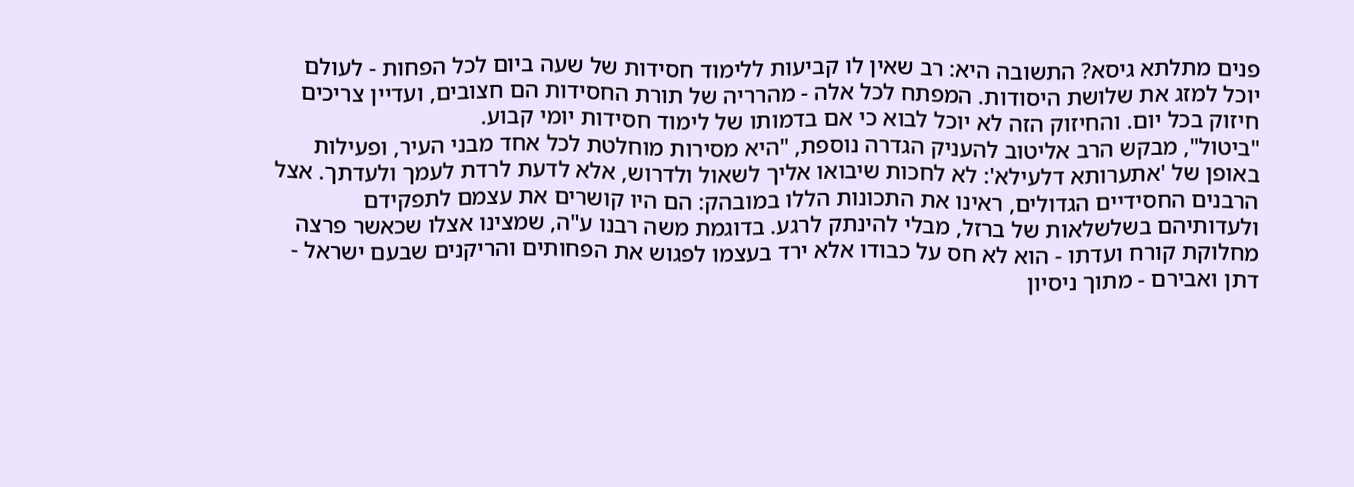פנים מתלתא גיסא? התשובה היא: רב שאין לו קביעות ללימוד חסידות של שעה ביום לכל הפחות - לעולם יוכל למזג את שלושת היסודות. המפתח לכל אלה - מהרריה של תורת החסידות הם חצובים, ועדיין צריכים חיזוק בכל יום. והחיזוק הזה לא יוכל לבוא כי אם בדמותו של לימוד חסידות יומי קבוע.
"ביטול", מבקש הרב אליטוב להעניק הגדרה נוספת, "היא מסירות מוחלטת לכל אחד מבני העיר, ופעילות באופן של 'אתערותא דלעילא': לא לחכות שיבואו אליך לשאול ולדרוש, אלא לדעת לרדת לעמך ולעדתך. אצל הרבנים החסידיים הגדולים, ראינו את התכונות הללו במובהק: הם היו קושרים את עצמם לתפקידם ולעדותיהם בשלשלאות של ברזל, מבלי להינתק לרגע. בדוגמת משה רבנו ע"ה, שמצינו אצלו שכאשר פרצה מחלוקת קורח ועדתו - הוא לא חס על כבודו אלא ירד בעצמו לפגוש את הפחותים והריקנים שבעם ישראל - דתן ואבירם - מתוך ניסיון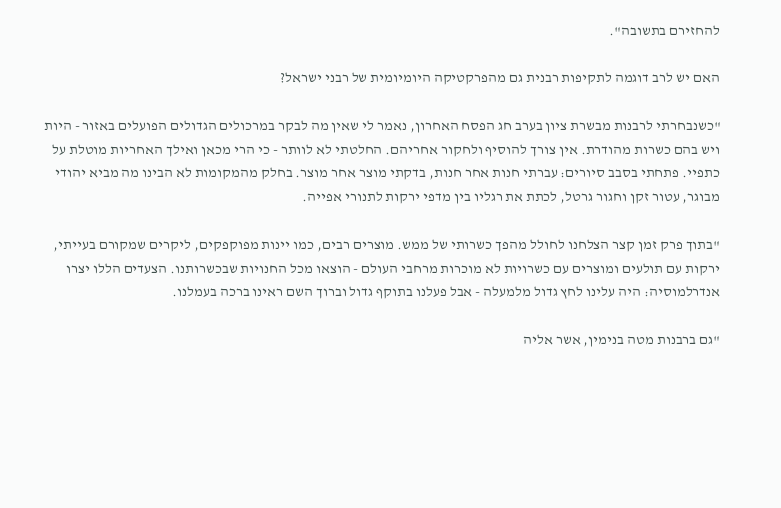להחזירם בתשובה".

האם יש לרב דוגמה לתקיפות רבנית גם מהפרקטיקה היומיומית של רבני ישראל?

"כשנבחרתי לרבנות מבשרת ציון בערב חג הפסח האחרון, נאמר לי שאין מה לבקר במרכולים הגדולים הפועלים באזור - היות ויש בהם כשרות מהודרת. אין צורך להוסיף ולחקור אחריהם. החלטתי לא לוותר - כי הרי מכאן ואילך האחריות מוטלת על כתפיי. פתחתי בסבב סיורים: עברתי חנות אחר חנות, בדקתי מוצר אחר מוצר. בחלק מהמקומות לא הבינו מה מביא יהודי מבוגר, עטור זקן וחגור גרטל, לכתת את רגליו בין מדפי ירקות לתנורי אפייה.

"בתוך פרק זמן קצר הצלחנו לחולל מהפך כשרותי של ממש. מוצרים רבים, כמו יינות מפוקפקים, ליקרים שמקורם בעייתי, ירקות עם תולעים ומוצרים עם כשרויות לא מוכרות מרחבי העולם - הוצאו מכל החנויות שבכשרותנו. הצעדים הללו יצרו אנדרלמוסיה: היה עלינו לחץ גדול מלמעלה - אבל פעלנו בתוקף גדול וברוך השם ראינו ברכה בעמלנו.

"גם ברבנות מטה בנימין, אשר אליה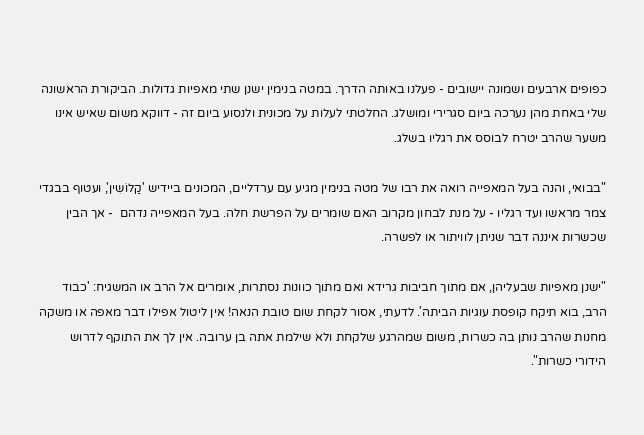כפופים ארבעים ושמונה יישובים - פעלנו באותה הדרך. במטה בנימין ישנן שתי מאפיות גדולות. הביקורת הראשונה שלי באחת מהן נערכה ביום סגרירי ומושלג. החלטתי לעלות על מכונית ולנסוע ביום זה - דווקא משום שאיש אינו משער שהרב יטרח לבוסס את רגליו בשלג.

"בבואי, והנה בעל המאפייה רואה את רבו של מטה בנימין מגיע עם ערדליים, המכונים ביידיש 'קַלוֹשִין', ועטוף בבגדי צמר מראשו ועד רגליו - על מנת לבחון מקרוב האם שומרים על הפרשת חלה. בעל המאפייה נדהם  - אך הבין שכשרות איננה דבר שניתן לוויתור או לפשרה.

"ישנן מאפיות שבעליהן, אם מתוך חביבות גרידא ואם מתוך כוונות נסתרות, אומרים אל הרב או המשגיח: 'כבוד הרב, בוא תיקח קופסת עוגיות הביתה'. לדעתי, אסור לקחת שום טובת הנאה! אין ליטול אפילו דבר מאפה או משקה מחנות שהרב נותן בה כשרות, משום שמהרגע שלקחת ולא שילמת אתה בן ערובה. אין לך את התוקף לדרוש הידורי כשרות".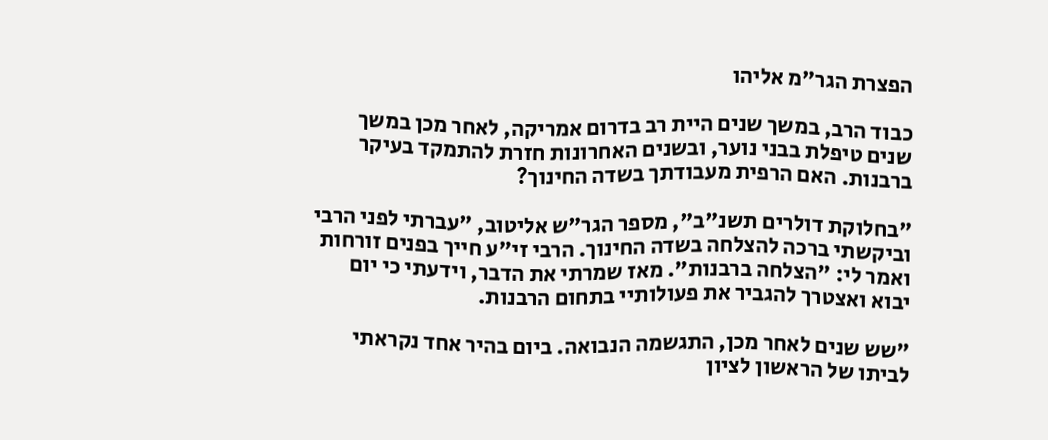הפצרת הגר"מ אליהו

כבוד הרב, במשך שנים היית רב בדרום אמריקה, לאחר מכן במשך שנים טיפלת בבני נוער, ובשנים האחרונות חזרת להתמקד בעיקר ברבנות. האם הרפית מעבודתך בשדה החינוך?

"בחלוקת דולרים תשנ"ב", מספר הגר"ש אליטוב, "עברתי לפני הרבי וביקשתי ברכה להצלחה בשדה החינוך. הרבי זי"ע חייך בפנים זורחות ואמר לי: "הצלחה ברבנות". מאז שמרתי את הדבר, וידעתי כי יום יבוא ואצטרך להגביר את פעולותיי בתחום הרבנות.

"שש שנים לאחר מכן, התגשמה הנבואה. ביום בהיר אחד נקראתי לביתו של הראשון לציון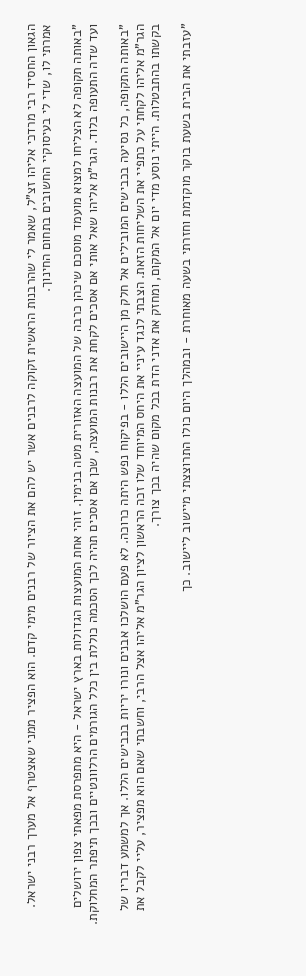הגאון החסיד רבי מרדכי אליהו זצ"ל, שאמר לי שהרבנות הראשית זקוקה לרבנים אשר יש להם את הציור של רבנים מימי קדם. הוא הפציר ממני שאצטרף אל מערך רבני ישראל. אמרתי לו, שדי לי בעיסוקיי החשובים בתחום החינוך.

"באותה תקופה לא הצליחו למצוא מועמד מוסכם שיכהן כרבה של המועצה האזורית מטה בנימין. זוהי אחת המועצות הגדולות בארץ ישראל - היא מתפרסת מפאתי צפון ירושלים ועד שדה התעופה בלוד. הגר"מ אליהו שאל אותי אם אסכים לקחת את רבנות המועצה, שכן אם אסכים תהיה לכך הסכמה כוללת בין כלל הגורמים הרלוונטיים ובכך תיפתר המחלוקת.

"באותה התקופה, כל נסיעה בכבישים המובילים אל חלק מן היישובים הללו - בפיקוח נפש היתה כרוכה. לא פעם הושלכו אבנים ונורו יריות בכבישים הללו. אך למשמע דבריו של הגר"מ אליהו לקחתי על כתפיי את השליחות הזאת. הצבתי לנגד עיניי את היחס המיוחד שלו זכה הראשון לציון הגר"מ אליהו אצל הרבי, וחשבתי שאם הוא מפציר, עליי לקבל את בקשתו בהתבטלות. הייתי נוסע מדי יום אל המקום, ומחזק את אדני הדת בכל מקום שהיה בכך צורך.

"עזבתי את הבית בשעת בוקר מוקדמת וחזרתי בשעה מאוחרת - ובמהלך היום כולו התרוצצתי מיישוב ליישוב. כך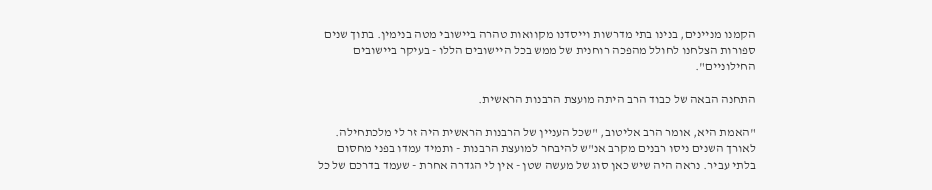הקמנו מניינים, בנינו בתי מדרשות וייסדנו מקוואות טהרה ביישובי מטה בנימין. בתוך שנים ספורות הצלחנו לחולל מהפכה רוחנית של ממש בכל היישובים הללו - בעיקר ביישובים החילוניים".

התחנה הבאה של כבוד הרב היתה מועצת הרבנות הראשית.

"האמת היא, אומר הרב אליטוב, "שכל העניין של הרבנות הראשית היה זר לי מלכתחילה. לאורך השנים ניסו רבנים מקרב אנ"ש להיבחר למועצת הרבנות - ותמיד עמדו בפני מחסום בלתי עביר. נראה היה שיש כאן סוג של מעשה שטן - אין לי הגדרה אחרת - שעמד בדרכם של כל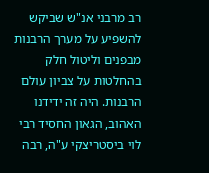רב מרבני אנ"ש שביקש להשפיע על מערך הרבנות מבפנים וליטול חלק בהחלטות על צביון עולם הרבנות. היה זה ידידנו האהוב, הגאון החסיד רבי לוי ביסטריצקי ע"ה, רבה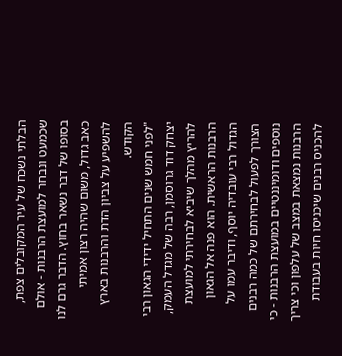הבלתי נשכח של עיר המקובלים צפת, שכמעט ונבחר למועצת הרבנות - אולם בסופו של דבר נשאר בחוץ. הדבר גרם לנו כאב גדול, משום שהיה רצון אמיתי להשפיע על צביון הדת והרבנות בארץ הקודש.
"לפני חמש שנים התחיל ידידי הגאון רבי יצחק דוד גרוסמן, רבה של מגדל העמק, להריץ מהלך שיביא לבחירתי למועצת הרבנות הראשית. הוא פנה אל הגאון הגדול רבי עובדיה יוסף, ודיבר עמו על הצורך לפעול לבחירתם של כמה רבנים נוספים ודומיננטיים במועצת הרבנות - כי הרבנות נמצאת במצב של עלפון וכי צריך להכניס רבנים שיכניסו חיות בעבודת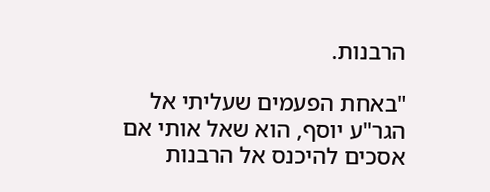הרבנות.

"באחת הפעמים שעליתי אל הגר"ע יוסף, הוא שאל אותי אם אסכים להיכנס אל הרבנות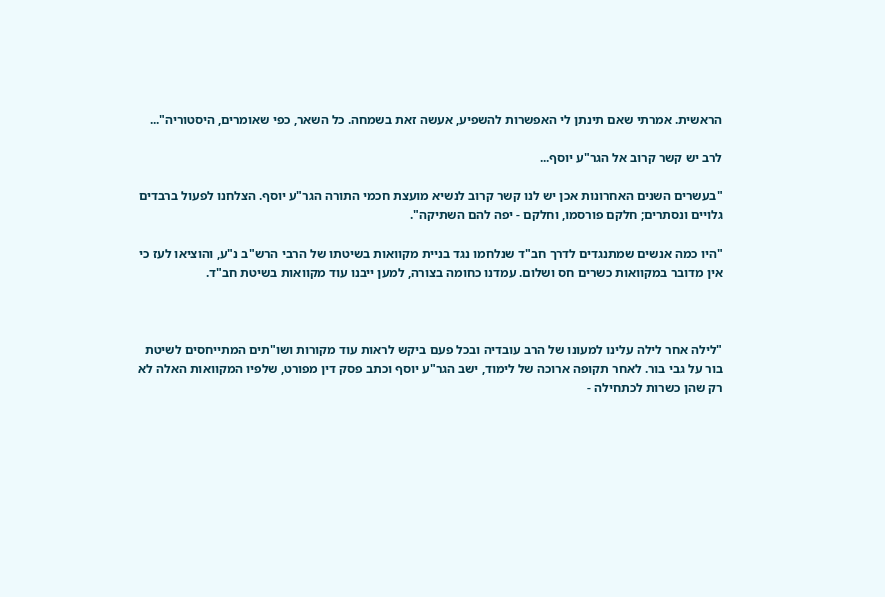הראשית. אמרתי שאם תינתן לי האפשרות להשפיע, אעשה זאת בשמחה. כל השאר, כפי שאומרים, היסטוריה"...

לרב יש קשר קרוב אל הגר"ע יוסף...

"בעשרים השנים האחרונות אכן יש לנו קשר קרוב לנשיא מועצת חכמי התורה הגר"ע יוסף. הצלחנו לפעול ברבדים גלויים ונסתרים; חלקם פורסמו, וחלקם - יפה להם השתיקה".

"היו כמה אנשים שמתנגדים לדרך חב"ד שנלחמו נגד בניית מקוואות בשיטתו של הרבי הרש"ב נ"ע, והוציאו לעז כי אין מדובר במקוואות כשרים חס ושלום. עמדנו כחומה בצורה, למען ייבנו עוד מקוואות בשיטת חב"ד.



"לילה אחר לילה עלינו למעונו של הרב עובדיה ובכל פעם ביקש לראות עוד מקורות ושו"תים המתייחסים לשיטת בור על גבי בור. לאחר תקופה ארוכה של לימוד, ישב הגר"ע יוסף וכתב פסק דין מפורט, שלפיו המקוואות האלה לא רק שהן כשרות לכתחילה -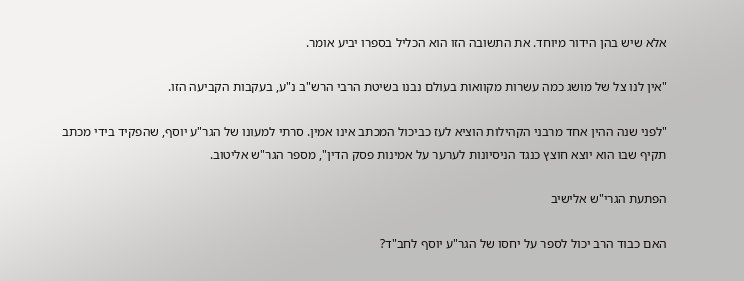אלא שיש בהן הידור מיוחד. את התשובה הזו הוא הכליל בספרו יביע אומר.

"אין לנו צל של מושג כמה עשרות מקוואות בעולם נבנו בשיטת הרבי הרש"ב נ"ע, בעקבות הקביעה הזו.

"לפני שנה ההין אחד מרבני הקהילות הוציא לעז כביכול המכתב אינו אמין. סרתי למעונו של הגר"ע יוסף, שהפקיד בידי מכתב תקיף שבו הוא יוצא חוצץ כנגד הניסיונות לערער על אמינות פסק הדין", מספר הגר"ש אליטוב.

הפתעת הגרי"ש אלישיב

האם כבוד הרב יכול לספר על יחסו של הגר"ע יוסף לחב"ד?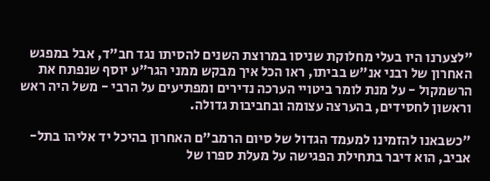"לצערנו היו בעלי מחלוקת שניסו במרוצת השנים להסיתו נגד חב"ד, אבל במפגש האחרון של רבני אנ"ש בביתו, ראו הכל איך מבקש ממני הגר"ע יוסף שנפתח את הרשמקול - על מנת לומר ביטויי הערכה נדירים ומפתיעים על הרבי - משל היה ראש וראשון לחסידים, בהערצה עצומה ובחביבות גדולה.

"כשבאנו להזמינו למעמד הגדול של סיום הרמב"ם האחרון בהיכל יד אליהו בתל-אביב, הוא דיבר בתחילת הפגישה על מעלת ספרו של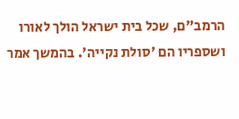הרמב"ם, שכל בית ישראל הולך לאורו ושספריו הם 'סולת נקייה'. בהמשך אמר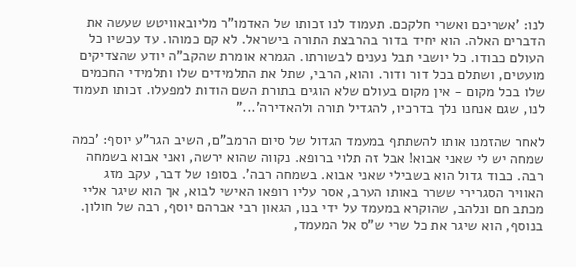לנו: 'אשריכם ואשרי חלקכם. תעמוד לנו זכותו של האדמו"ר מליובאוויטש שעשה את הדברים האלה. הוא יחיד בדור בהרבצת התורה בישראל. לא קם כמוהו. עד עכשיו כל העולם כבודו. כל יושבי תבל נענים לבשורתו. הגמרא אומרת שהקב"ה יודע שהצדיקים מועטים, ושתלם בכל דור ודור. והוא, הרבי, שתל את התלמידים שלו ותלמידי החכמים שלו בכל מקום - אין מקום בעולם שלא הוגים בתורת השם הודות למפעלו. זכותו תעמוד לנו, שגם אנחנו נלך בדרכיו, להגדיל תורה ולהאדירה'..."

לאחר שהזמנו אותו להשתתף במעמד הגדול של סיום הרמב"ם, השיב הגר"ע יוסף: 'כמה שמחה יש לי שאני אבוא! אבל זה תלוי ברופא. נקווה שהוא ירשה, ואני אבוא בשמחה רבה. כבוד גדול הוא בשבילי שאני אבוא. בשמחה רבה'. בסופו של דבר, עקב מזג האוויר הסגרירי ששרר באותו הערב, אסר עליו רופאו האישי לבוא, אך הוא שיגר אליי מכתב חם ונלהב, שהוקרא במעמד על ידי בנו, הגאון רבי אברהם יוסף, רבה של חולון. בנוסף, הוא שיגר את כל שרי ש"ס אל המעמד,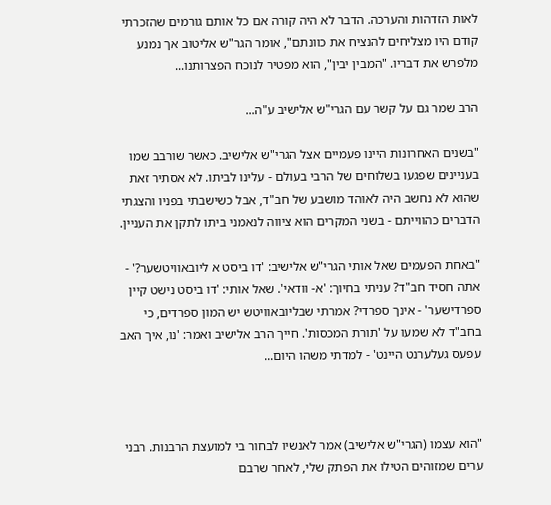לאות הזדהות והערכה. הדבר לא היה קורה אם כל אותם גורמים שהזכרתי קודם היו מצליחים להנציח את כוונתם", אומר הגר"ש אליטוב אך נמנע מלפרש את דבריו. "המבין יבין", הוא מפטיר לנוכח הפצרותנו...

הרב שמר גם על קשר עם הגרי"ש אלישיב ע"ה...

"בשנים האחרונות היינו פעמיים אצל הגרי"ש אלישיב. כאשר שורבב שמו בעניינים שפגעו בשלוחים של הרבי בעולם - עלינו לביתו. לא אסתיר זאת שהוא לא נחשב היה לאוהד מושבע של חב"ד, אבל כשישבתי בפניו והצגתי הדברים כהווייתם - בשני המקרים הוא ציווה לנאמני ביתו לתקן את העניין.

"באחת הפעמים שאל אותי הגרי"ש אלישיב: 'דו ביסט א ליובאוויטשער?' - אתה חסיד חב"ד? עניתי בחיוך: 'א- וודאי'. שאל אותי: 'דו ביסט נישט קיין ספרדישער' - אינך ספרדי? אמרתי שבליובאוויטש יש המון ספרדים, כי בחב"ד לא שמעו על 'תורת המכסות'. חייך הרב אלישיב ואמר: 'נו, איך האב עפעס געלערנט היינט' - למדתי משהו היום...



"הוא עצמו (הגרי"ש אלישיב) אמר לאנשיו לבחור בי למועצת הרבנות. רבני ערים שמזוהים הטילו את הפתק שלי, לאחר שרבם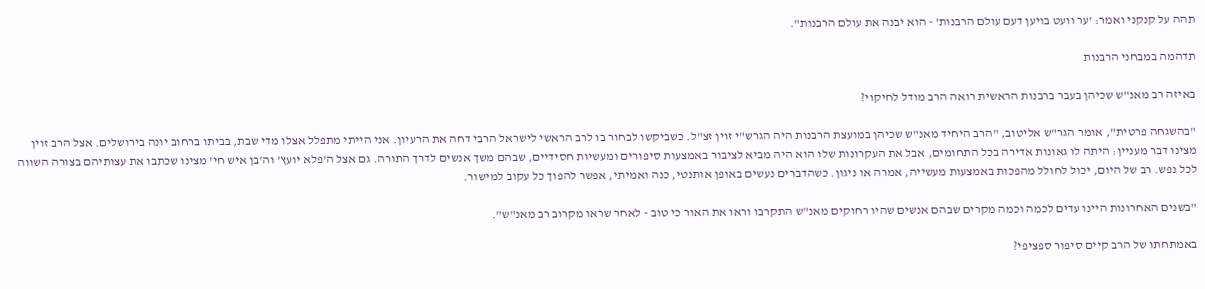תהה על קנקני ואמר: 'ער וועט בויען דעם עולם הרבנות' - הוא יבנה את עולם הרבנות".

תדהמה במבחני הרבנות

באיזה רב מאנ"ש שכיהן בעבר ברבנות הראשית רואה הרב מודל לחיקוי?

"בהשגחה פרטית", אומר הגר"ש אליטוב, "הרב היחיד מאנ"ש שכיהן במועצת הרבנות היה הגרש"י זוין זצ"ל. כשביקשו לבחור בו לרב הראשי לישראל הרבי דחה את הרעיון. אני הייתי מתפלל אצלו מדי שבת, בביתו ברחוב יונה בירושלים. אצל הרב זוין מצינו דבר מעניין: היתה לו גאונות אדירה בכל התחומים, אבל את העקרונות שלו הוא היה מביא לציבור באמצעות סיפורים ומעשיות חסידיים, שבהם משך אנשים לדרך התורה. גם אצל ה'פלא יועץ' וה'בן איש חי' מצינו שכתבו את עצותיהם בצורה השווה לכל נפש. רב של היום, יכול לחולל מהפכות באמצעות מעשייה, אמרה או ניגון. כשהדברים נעשים באופן אותנטי, כנה ואמיתי, אפשר להפוך כל עקוב למישור.

"בשנים האחרונות היינו עדים לכמה וכמה מקרים שבהם אנשים שהיו רחוקים מאנ"ש התקרבו וראו את האור כי טוב - לאחר שראו מקרוב רב מאנ"ש".

באמתחתו של הרב קיים סיפור ספציפי?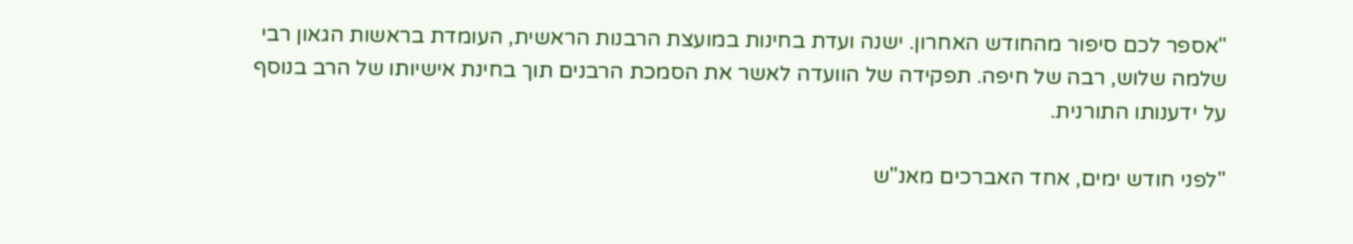"אספר לכם סיפור מהחודש האחרון. ישנה ועדת בחינות במועצת הרבנות הראשית, העומדת בראשות הגאון רבי שלמה שלוש, רבה של חיפה. תפקידה של הוועדה לאשר את הסמכת הרבנים תוך בחינת אישיותו של הרב בנוסף על ידענותו התורנית.

"לפני חודש ימים, אחד האברכים מאנ"ש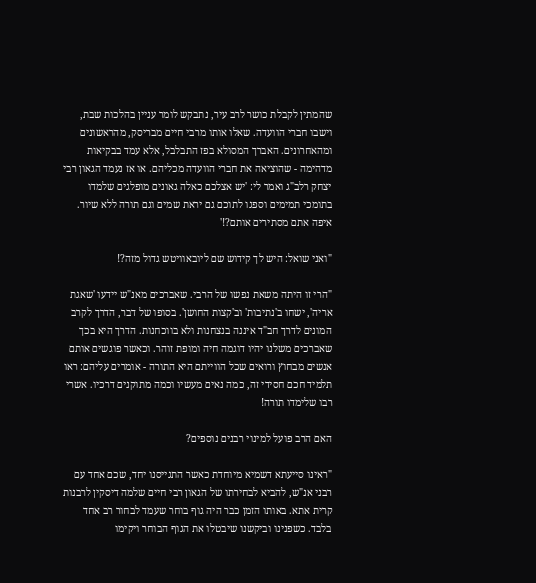שהמתין לקבלת כושר לרב עיר, נתבקש לומר עניין בהלכות שבת, וישבו חברי הוועדה. שאלו אותו מרבי חיים מבריסק, מהראשונים ומהאחרונים. האברך המסולא בפז התבלבל, אלא עמד בבקיאות מדהימה - שהוציאה את חברי הוועדה מכליהם. או אז נעמד הגאון רבי יצחק רלב"ג ואמר לי: 'יש אצלכם כאלה גאונים מופלגים שלמדו בתומכי תמימים וספגו לתוכם גם יראת שמים וגם תורה ללא שיור. איפה אתם מסתירים אותם?!'

"ואני שואל: היש לך קידוש שם ליובאוויטש גדול מזה?!

"הרי זו היתה משאת נפשו של הרבי. שאברכים מאנ"ש יידעו 'שאגת אריה', ישחו ב'נתיבות' וב'קצות החושן'. בסופו של דבר, הדרך לקרב המונים לדרך חב"ד איננה בנצחנות ולא בווכחנות. הדרך היא בכך שאברכים משלנו יהיו דוגמה חיה ומופת זוהר. וכאשר פוגשים אותם אנשים מבחוץ ורואים שכל הווייתם היא התורה - אומרים עליהם: ראו תלמיד חכם חסידי זה, כמה נאים מעשיו וכמה מתוקנים דרכיו. אשרי רבו שלימדו תורה!

האם הרב פועל למינוי רבנים נוספים?

"ראינו סייעתא דשמיא מיוחדת כאשר התגייסנו יחד, שכם אחד עם רבני אנ"ש, להביא לבחירתו של הגאון רבי חיים שלמה דיסקין לרבנות קרית אתא. באותו הזמן כבר היה גוף בוחר שעמד לבחור רב אחד בלבד. כשפנינו וביקשנו שיבטלו את הגוף הבוחר ויקימו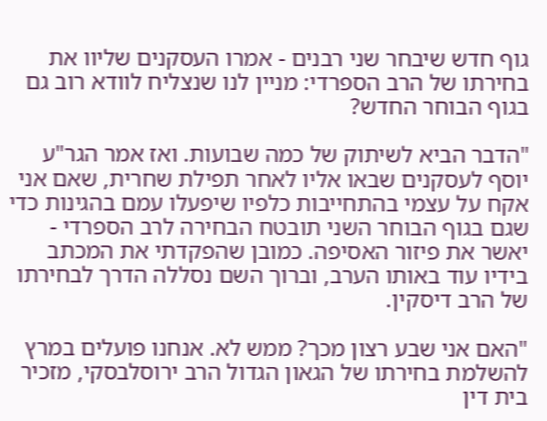גוף חדש שיבחר שני רבנים - אמרו העסקנים שליוו את בחירתו של הרב הספרדי: מניין לנו שנצליח לוודא רוב גם בגוף הבוחר החדש?

"הדבר הביא לשיתוק של כמה שבועות. ואז אמר הגר"ע יוסף לעסקנים שבאו אליו לאחר תפילת שחרית, שאם אני אקח על עצמי בהתחייבות כלפיו שיפעלו עמם בהגינות כדי שגם בגוף הבוחר השני תובטח הבחירה לרב הספרדי - יאשר את פיזור האסיפה. כמובן שהפקדתי את המכתב בידיו עוד באותו הערב, וברוך השם נסללה הדרך לבחירתו של הרב דיסקין.

"האם אני שבע רצון מכך? ממש לא. אנחנו פועלים במרץ להשלמת בחירתו של הגאון הגדול הרב ירוסלבסקי, מזכיר בית דין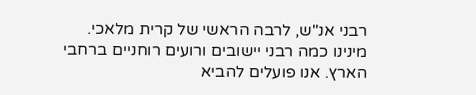רבני אנ"ש, לרבה הראשי של קרית מלאכי. מינינו כמה רבני יישובים ורועים רוחניים ברחבי הארץ. אנו פועלים להביא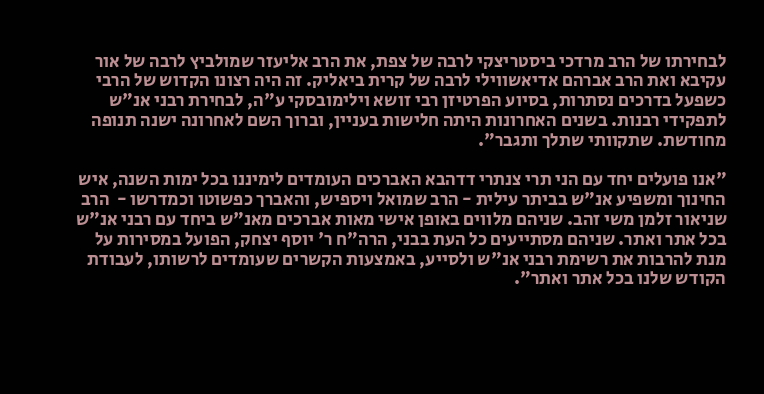לבחירתו של הרב מרדכי ביסטריצקי לרבה של צפת, את הרב אליעזר שמולביץ לרבה של אור עקיבא ואת הרב אברהם אדיאשווילי לרבה של קרית ביאליק. זה היה רצונו הקדוש של הרבי כשפעל בדרכים נסתרות, בסיוע הפרטיזן רבי זושא וילימובסקי ע"ה, לבחירת רבני אנ"ש לתפקידי רבנות. בשנים האחרונות היתה חלישות בעניין, וברוך השם לאחרונה ישנה תנופה מחודשת. שתקוותי שתלך ותגבר".

"אנו פועלים יחד עם הני תרי צנתרי דדהבא האברכים העומדים לימיננו בכל ימות השנה, איש החינוך ומשפיע אנ"ש בביתר עילית - הרב שמואל ויספיש, והאברך כפשוטו וכמדרשו -  הרב שניאור זלמן משי זהב. שניהם מלווים באופן אישי מאות אברכים מאנ"ש ביחד עם רבני אנ"ש בכל אתר ואתר. שניהם מסתייעים כל העת בבני, הרה"ח ר' יוסף יצחק, הפועל במסירות על מנת להרבות את רשימת רבני אנ"ש ולסייע, באמצעות הקשרים שעומדים לרשותו, לעבודת הקודש שלנו בכל אתר ואתר".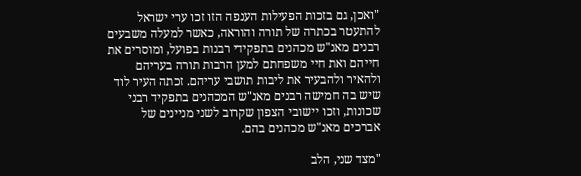"ואכן, גם בזכות הפעילות הענפה הזו זכו ערי ישראל להתעטר בכתרה של תורה והוראה, כאשר למעלה משבעים רבנים מאנ"ש מכהנים בתפקידי רבנות בפועל, ומוסרים את חייהם ואת חיי משפחתם למען הרבות תורה בעריהם ולהאיר ולהבעיר את ליבות תושבי עריהם. זכתה העיר לוד שיש בה חמישה רבנים מאנ"ש המכהנים בתפקיד רבני שכונות, וזכו יישובי הצפון שקרוב לשני מניינים של אברכים מאנ"ש מכהנים בהם.

"מצד שני, הלב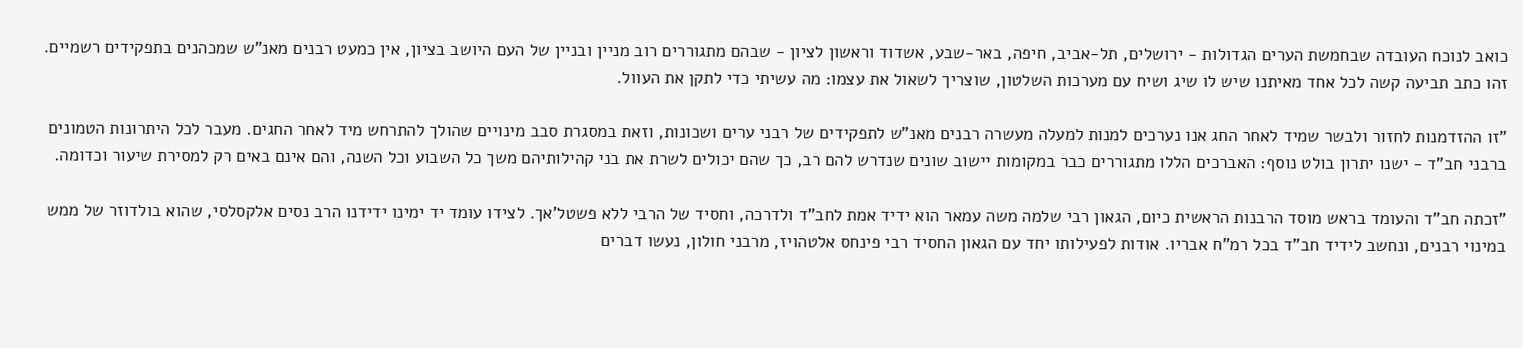כואב לנוכח העובדה שבחמשת הערים הגדולות - ירושלים, תל-אביב, חיפה, באר-שבע, אשדוד וראשון לציון - שבהם מתגוררים רוב מניין ובניין של העם היושב בציון, אין כמעט רבנים מאנ"ש שמכהנים בתפקידים רשמיים. זהו כתב תביעה קשה לכל אחד מאיתנו שיש לו שיג ושיח עם מערכות השלטון, שוצריך לשאול את עצמו: מה עשיתי כדי לתקן את העוול.

"זו ההזדמנות לחזור ולבשר שמיד לאחר החג אנו נערכים למנות למעלה מעשרה רבנים מאנ"ש לתפקידים של רבני ערים ושכונות, וזאת במסגרת סבב מינויים שהולך להתרחש מיד לאחר החגים. מעבר לכל היתרונות הטמונים ברבני חב"ד - ישנו יתרון בולט נוסף: האברכים הללו מתגוררים כבר במקומות יישוב שונים שנדרש להם רב, כך שהם יכולים לשרת את בני קהילותיהם משך כל השבוע וכל השנה, והם אינם באים רק למסירת שיעור וכדומה.

"זכתה חב"ד והעומד בראש מוסד הרבנות הראשית כיום, הגאון רבי שלמה משה עמאר הוא ידיד אמת לחב"ד ולדרכה, וחסיד של הרבי ללא פשטל'אך. לצידו עומד יד ימינו ידידנו הרב נסים אלקסלסי, שהוא בולדוזר של ממש במינוי רבנים, ונחשב לידיד חב"ד בכל רמ"ח אבריו. אודות לפעילותו יחד עם הגאון החסיד רבי פינחס אלטהויז, מרבני חולון, נעשו דברים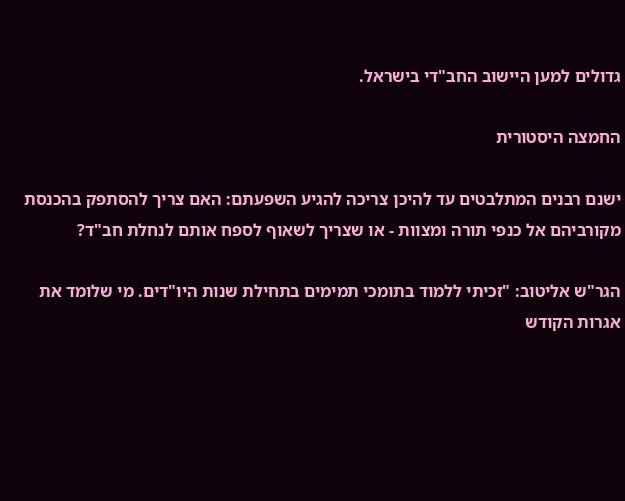גדולים למען היישוב החב"די בישראל.

החמצה היסטורית

ישנם רבנים המתלבטים עד להיכן צריכה להגיע השפעתם: האם צריך להסתפק בהכנסת מקורביהם אל כנפי תורה ומצוות - או שצריך לשאוף לספח אותם לנחלת חב"ד?

הגר"ש אליטוב: "זכיתי ללמוד בתומכי תמימים בתחילת שנות היו"דים. מי שלומד את אגרות הקודש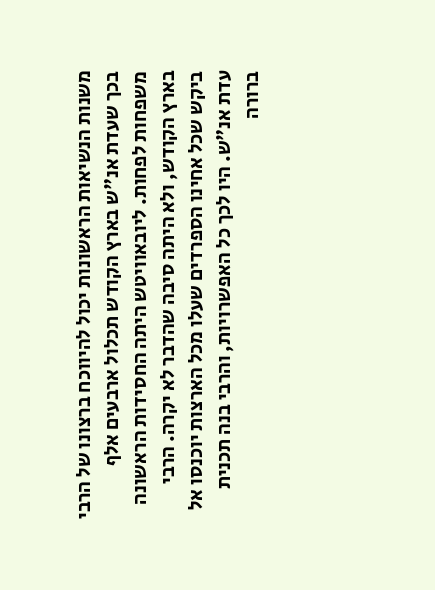משנות הנשיאות הראשונות יכול להיווכח ברצונו של הרבי בכך שעדת אנ"ש בארץ הקודש תכלול ארבעים אלף משפחות לפחות. ליובאוויטש היתה החסידות הראשונה בארץ הקודש, ולא היתה סיבה שהדבר לא יקרה. הרבי ביקש שכל אחינו הספרדים שעלו מכל הארצות יוכנסו אל עדת אנ"ש. היו לכך כל האפשרויות, והרבי בנה תכנית ברורה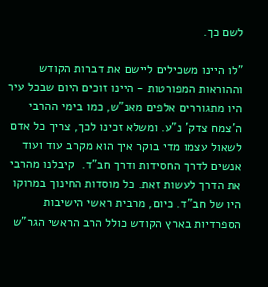לשם כך.

"לו היינו משכילים ליישם את דברות הקודש וההוראות המפורטות - היינו זוכים היום שבכל עיר היו מתגוררים אלפים מאנ"ש, כמו בימי ההרבי ה'צמח צדק' נ"ע. ומשלא זכינו לכך, צריך כל אדם לשאול עצמו מדי בוקר איך הוא מקרב עוד ועוד אנשים לדרך החסידות ודרך חב"ד.  קיבלנו מהרבי את הדרך לעשות זאת. כל מוסדות החינוך במרוקו היו של חב"ד. כיום, מרבית ראשי הישיבות הספרדיות בארץ הקודש כולל הרב הראשי הגר"ש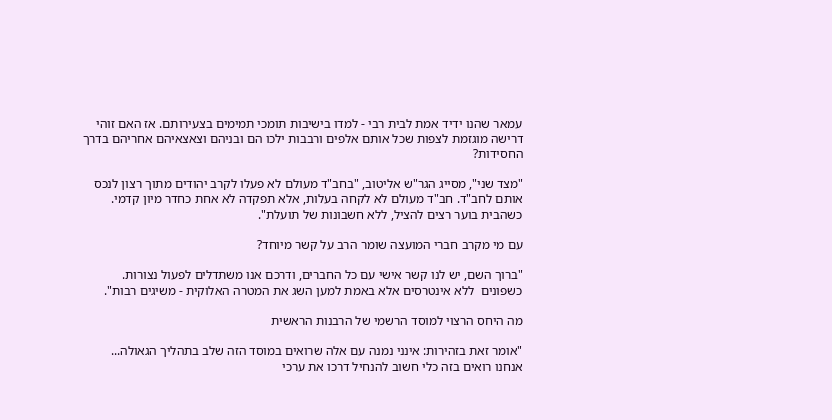עמאר שהנו ידיד אמת לבית רבי - למדו בישיבות תומכי תמימים בצעירותם. אז האם זוהי דרישה מוגזמת לצפות שכל אותם אלפים ורבבות ילכו הם ובניהם וצאצאיהם אחריהם בדרך החסידות?

"מצד שני", מסייג הגר"ש אליטוב, "בחב"ד מעולם לא פעלו לקרב יהודים מתוך רצון לנכס אותם לחב"ד. חב"ד מעולם לא לקחה בעלות, אלא תפקדה לא אחת כחדר מיון קדמי. כשהבית בוער רצים להציל, ללא חשבונות של תועלת".

עם מי מקרב חברי המועצה שומר הרב על קשר מיוחד?

"ברוך השם, יש לנו קשר אישי עם כל החברים, ודרכם אנו משתדלים לפעול נצורות. כשפונים  ללא אינטרסים אלא באמת למען השג את המטרה האלוקית - משיגים רבות".

מה היחס הרצוי למוסד הרשמי של הרבנות הראשית

"אומר זאת בזהירות: אינני נמנה עם אלה שרואים במוסד הזה שלב בתהליך הגאולה... אנחנו רואים בזה כלי חשוב להנחיל דרכו את ערכי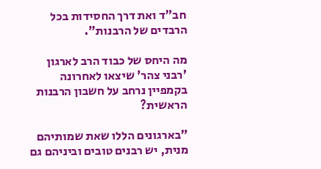חב"ד ואת דרך החסידות בכל הרבדים של הרבנות".

מה היחס של כבוד הרב לארגון 'רבני צהר' שיצאו לאחרונה בקמפיין נרחב על חשבון הרבנות הראשית?

"בארגונים הללו שאת שמותיהם מנית, יש רבנים טובים וביניהם גם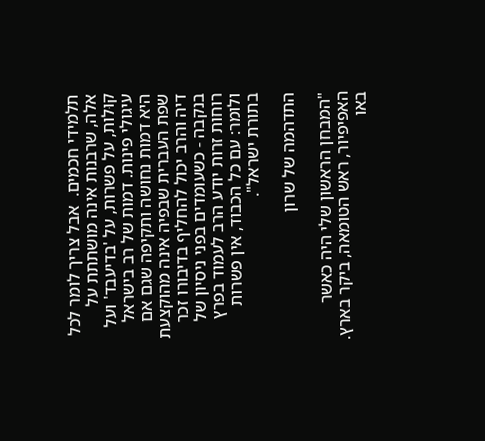תלמידי חכמים.  אבל צריך לומר לכל אלה, שרבנות אינה מושתתת על קוּלות, על פשרות, על 'בדיעבד' ועל עיגולי פינות. דמות של רב בישראל היא דמות נחושה ותקיפה שגם אם שפת העברית שבפיה אינה מהוקצעת דיה והרב יכול להחליף בדיבורו זכר בנקבה - כשעומדים בפני ניסיון של רוחות זרות יודע הרב לעמוד בפרץ ולומר: עם כל הכבוד, אין פשרות בתורת ישראל".

התדהמה של שרון

"המבחן הראשון שלי היה כאשר האפיפיור, ראש הטומאה, ביקר בארץ. באו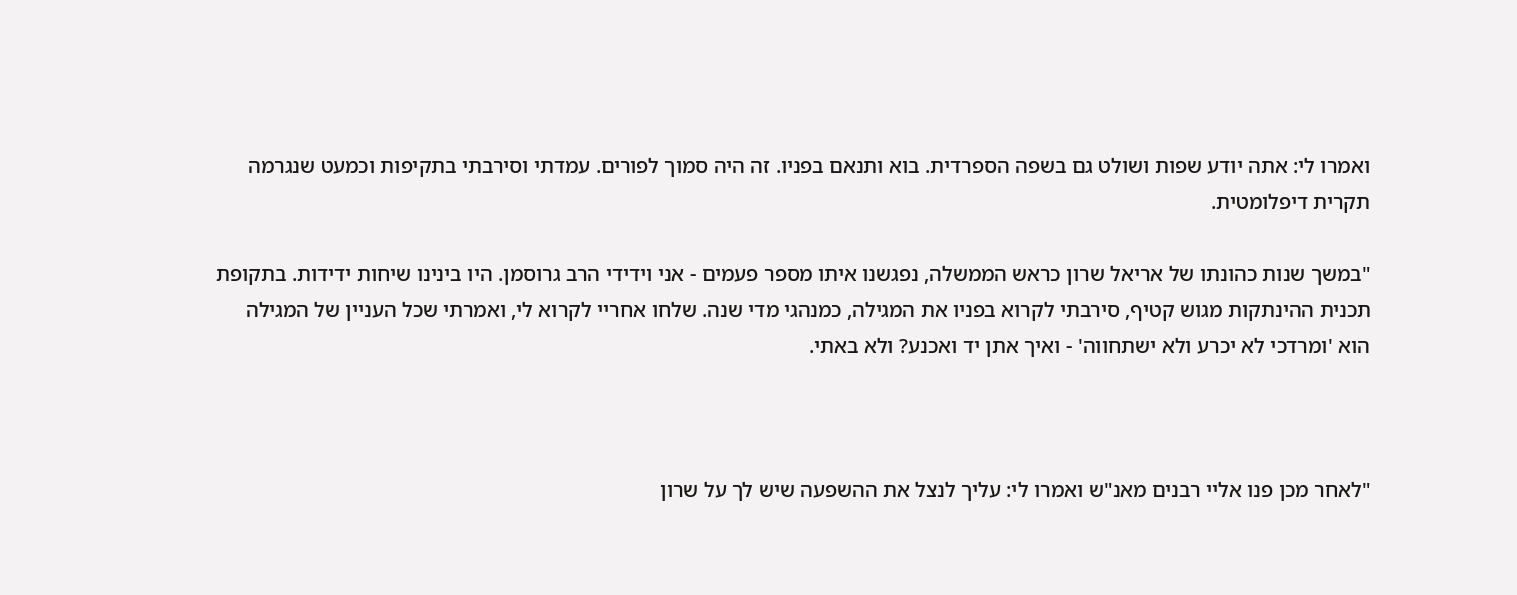ואמרו לי: אתה יודע שפות ושולט גם בשפה הספרדית. בוא ותנאם בפניו. זה היה סמוך לפורים. עמדתי וסירבתי בתקיפות וכמעט שנגרמה תקרית דיפלומטית.

"במשך שנות כהונתו של אריאל שרון כראש הממשלה, נפגשנו איתו מספר פעמים - אני וידידי הרב גרוסמן. היו בינינו שיחות ידידות. בתקופת תכנית ההינתקות מגוש קטיף, סירבתי לקרוא בפניו את המגילה, כמנהגי מדי שנה. שלחו אחריי לקרוא לי, ואמרתי שכל העניין של המגילה הוא 'ומרדכי לא יכרע ולא ישתחווה' - ואיך אתן יד ואכנע? ולא באתי.



"לאחר מכן פנו אליי רבנים מאנ"ש ואמרו לי: עליך לנצל את ההשפעה שיש לך על שרון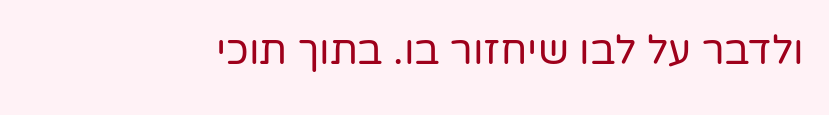ולדבר על לבו שיחזור בו. בתוך תוכי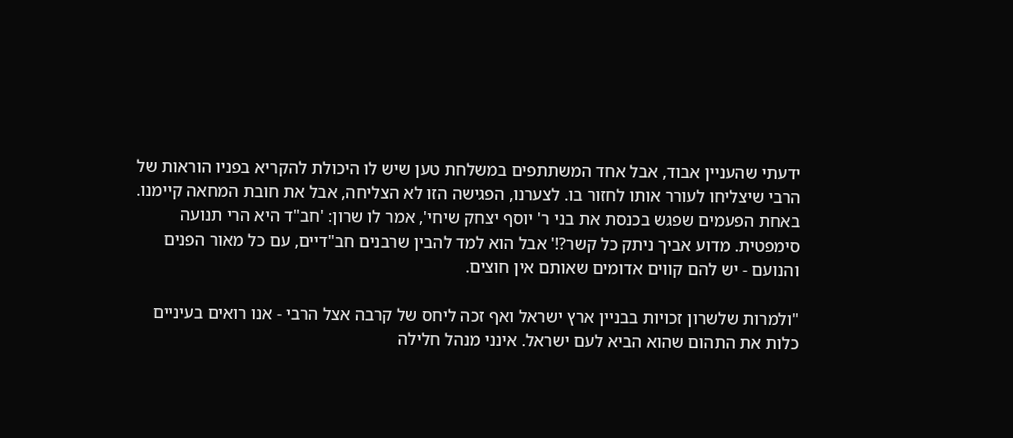ידעתי שהעניין אבוד, אבל אחד המשתתפים במשלחת טען שיש לו היכולת להקריא בפניו הוראות של הרבי שיצליחו לעורר אותו לחזור בו. לצערנו, הפגישה הזו לא הצליחה, אבל את חובת המחאה קיימנו. באחת הפעמים שפגש בכנסת את בני ר' יוסף יצחק שיחי', אמר לו שרון: 'חב"ד היא הרי תנועה סימפטית. מדוע אביך ניתק כל קשר?!' אבל הוא למד להבין שרבנים חב"דיים, עם כל מאור הפנים והנועם - יש להם קווים אדומים שאותם אין חוצים.

"ולמרות שלשרון זכויות בבניין ארץ ישראל ואף זכה ליחס של קרבה אצל הרבי - אנו רואים בעיניים כלות את התהום שהוא הביא לעם ישראל. אינני מנהל חלילה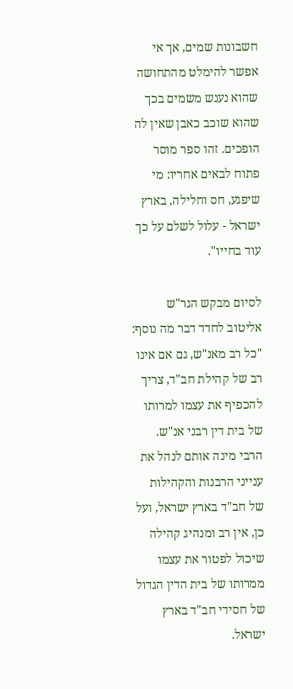חשבונות שמים, אך אי אפשר להימלט מהתחושה שהוא נענש משמים בכך שהוא שוכב כאבן שאין לה הופכים. זהו ספר מוסר פתוח לבאים אחריו: מי שיפגע, חס וחלילה, בארץ ישראל - עלול לשלם על כך עוד בחייו".

לסיום מבקש הגר"ש אליטוב לחדד דבר מה נוסף:
"כל רב מאנ"ש, גם אם אינו רב של קהילת חב"ד, צריך להכפיף את עצמו למרותו של בית דין רבני אנ"ש. הרבי מינה אותם לנהל את ענייני הרבנות והקהילות של חב"ד בארץ ישראל, ועל כן, אין רב ומנהיג קהילה שיכול לפטור את עצמו ממרותו של בית הדין הגדול של חסידי חב"ד בארץ ישראל.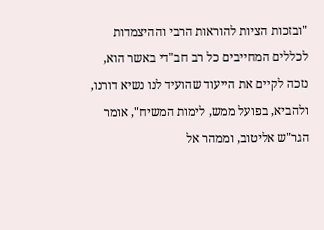"ובזכות הציות להוראות הרבי וההיצמדות לכללים המחייבים כל רב חב"די באשר הוא, נזכה לקיים את הייעוד שהועיד לנו נשיא דורנו, ולהביא, בפועל ממש, לימות המשיח", אומר הגר"ש אליטוב, וממהר אל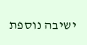ישיבה נוספת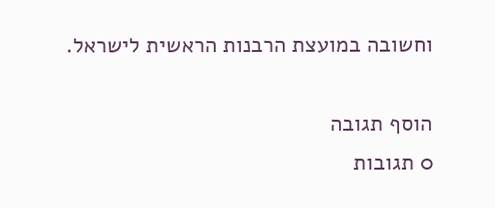וחשובה במועצת הרבנות הראשית לישראל.

הוסף תגובה
0 תגובות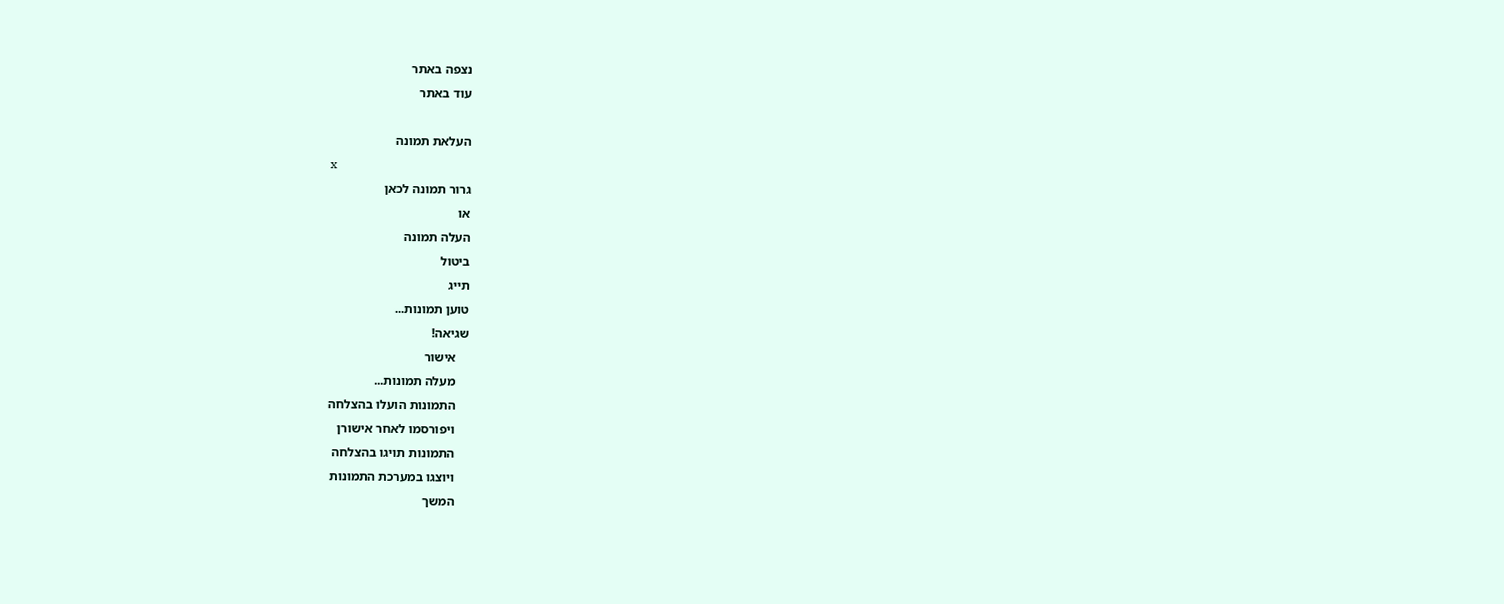נצפה באתר
עוד באתר

העלאת תמונה
x
גרור תמונה לכאן
או
העלה תמונה
ביטול
תייג
טוען תמונות...
שגיאה!
    אישור
    מעלה תמונות...
    התמונות הועלו בהצלחה
    ויפורסמו לאחר אישורן
    התמונות תויגו בהצלחה
    ויוצגו במערכת התמונות
    המשך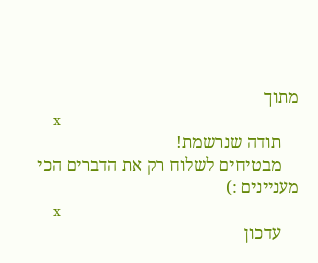מתוך
    x
    תודה שנרשמת!
    מבטיחים לשלוח רק את הדברים הכי מעניינים :)
    x
    עדכון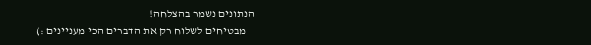הנתונים נשמר בהצלחה!
    מבטיחים לשלוח רק את הדברים הכי מעניינים :)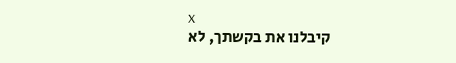x
    קיבלנו את בקשתך, לא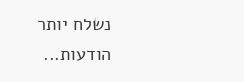נשלח יותר הודעות...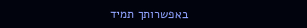באפשרותך תמיד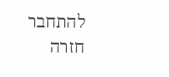להתחבר חזרה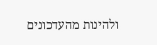ולהינות מהעדכונים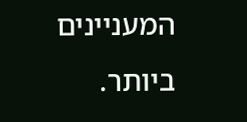המעניינים ביותר.